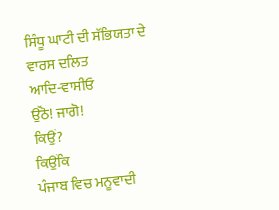ਸਿੰਧੂ ਘਾਟੀ ਦੀ ਸੱਭਿਯਤਾ ਦੇ ਵਾਰਸ ਦਲਿਤ
ਆਦਿ-ਵਾਸੀਓ
ਉੱਠੋ! ਜਾਗੋ!
ਕਿਉਂ?
ਕਿਉਂਕਿ
ਪੰਜਾਬ ਵਿਚ ਮਨੂਵਾਦੀ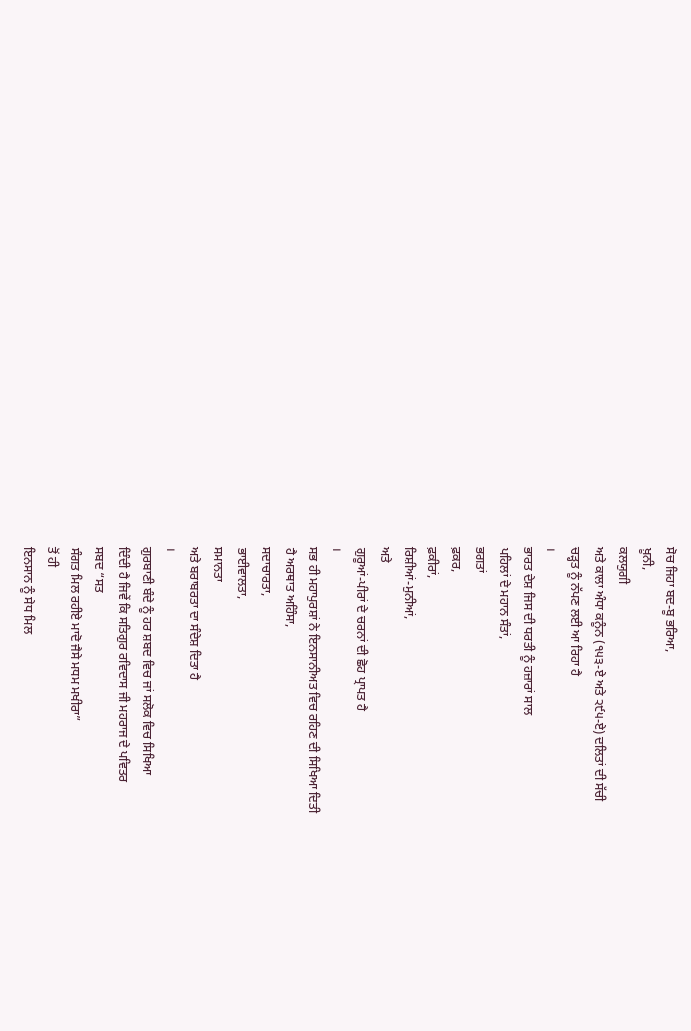ਸੋਚ ਜਿਹਾ ਬਦ-ਬੂ ਭਰਿਆ,
ਖ਼ੂਨੀ,
ਕਲਯੁਗੀ
ਅਤੇ ਕਾਲਾ ਅੰਧਾ ਕਨੂੰਨ (੧੫੩-ਏ ਅਤੇ ੨੯੫-ਏ) ਦਲਿਤਾਂ ਦੀ ਸੱਚੀ
ਚੜ੍ਹਤ ਨੂੰ ਨੱਪਣ ਲਈ ਆ ਰਿਹਾ ਹੈ
।
ਭਾਰਤ ਦੇਸ਼ ਜਿਸ ਦੀ ਧਰਤੀ ਨੂੰ ਹਜ਼ਾਰਾਂ ਸਾਲ
ਪਹਿਲਾਂ ਦੇ ਮਹਾਨ ਸੰਤਾਂ,
ਭਗਤਾਂ
ਫ਼ਕਰ,
ਫ਼ਕੀਰਾਂ,
ਰਿਸ਼ੀਆਂ-ਮੁਨੀਆਂ,
ਅਤੇ
ਗੁਰੂਆਂ-ਪੀਰਾਂ ਦੇ ਚਰਨਾਂ ਦੀ ਛੋਹ ਪ੍ਰਾਪਤ ਹੈ
।
ਸਭ ਹੀ ਮਹਾਪੁਰਸ਼ਾਂ ਨੇ ਇਨਸਾਨੀਅਤ ਵਿਚ ਰਹਿਣ ਦੀ ਸਿਖਿਆ ਦਿਤੀ
ਹੈ ਅਰਥਾਤ ਅਹਿੰਸਾ,
ਸਦਾਚਾਰਤਾ,
ਭਾਈਵਾਲਤਾ,
ਸਮਾਨਤਾ
ਅਤੇ ਬਰਾਬਰਤਾ ਦਾ ਸੰਦੇਸ਼ ਦਿਤਾ ਹੈ
।
ਗੁਰਬਾਣੀ ਬੰਦੇ ਨੂੰ ਹਰ ਸ਼ਬਦ ਵਿਚ ਜਾਂ ਸਲੋਕ ਵਿਚ ਸਿਖਿਆ
ਦਿੰਦੀ ਹੈ ਜਿਵੇਂ ਕਿ ਸਤਿਗੁਰ ਰਵਿਦਾਸ ਜੀ ਮਹਰਾਜ ਦੇ ਪਵਿਤਰ
ਸਬਦ “ਸਤ
ਸੰਗਤ ਮਿਲ ਰਹੀਏ ਮਾਦੋ ਜੈਸੇ ਮਧਮ ਮਖੀਰਾ”
ਤੋਂ ਹੀ
ਇਨਸਾਨ ਨੂੰ ਸੇਧ ਮਿਲ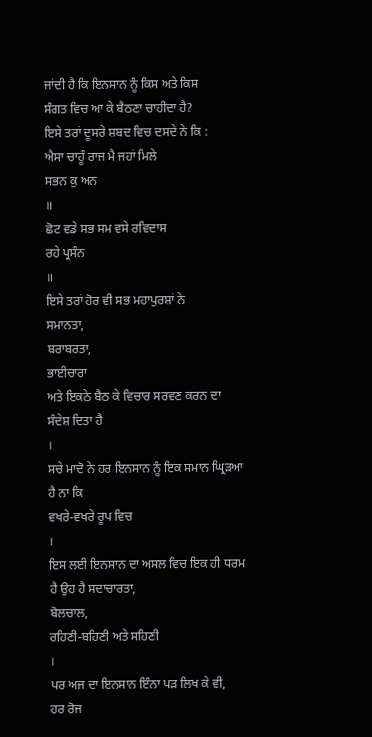ਜਾਂਦੀ ਹੈ ਕਿ ਇਨਸਾਨ ਨੂੰ ਕਿਸ ਅਤੇ ਕਿਸ
ਸੰਗਤ ਵਿਚ ਆ ਕੇ ਬੈਠਣਾ ਚਾਹੀਦਾ ਹੈ?
ਇਸੇ ਤਰਾਂ ਦੂਸਰੇ ਸ਼ਬਦ ਵਿਚ ਦਸਦੇ ਨੇ ਕਿ :
ਐਸਾ ਚਾਹੂੰ ਰਾਜ ਮੈ ਜਹਾਂ ਮਿਲੇ
ਸਭਨ ਕੁ ਅਨ
॥
ਛੋਟ ਵਡੇ ਸਭ ਸਮ ਵਸੇ ਰਵਿਦਾਸ
ਰਹੇ ਪ੍ਰਸੰਨ
॥
ਇਸੇ ਤਰਾਂ ਹੋਰ ਵੀ ਸਭ ਮਹਾਪੁਰਸ਼ਾਂ ਨੇ
ਸਮਾਨਤਾ,
ਬਰਾਬਰਤਾ,
ਭਾਈਚਾਰਾ
ਅਤੇ ਇਕਠੇ ਬੈਠ ਕੇ ਵਿਚਾਰ ਸਰਵਣ ਕਰਨ ਦਾ ਸੰਦੇਸ਼ ਦਿਤਾ ਹੈ
।
ਸਚੇ ਮਾਦੋ ਨੇ ਹਰ ਇਨਸਾਨ ਨੂੰ ਇਕ ਸਮਾਨ ਘ੍ਰਿੜਆ ਹੈ ਨਾ ਕਿ
ਵਖਰੇ-ਵਖਰੇ ਰੂਪ ਵਿਚ
।
ਇਸ ਲਈ ਇਨਸਾਨ ਦਾ ਅਸਲ ਵਿਚ ਇਕ ਹੀ ਧਰਮ ਹੈ ਉਹ ਹੈ ਸਦਾਚਾਰਤਾ,
ਬੋਲਚਾਲ,
ਰਹਿਣੀ-ਬਹਿਣੀ ਅਤੇ ਸਹਿਣੀ
।
ਪਰ ਅਜ ਦਾ ਇਨਸਾਨ ਇੰਨਾ ਪੜ ਲਿਖ ਕੇ ਵੀ,
ਹਰ ਰੋਜ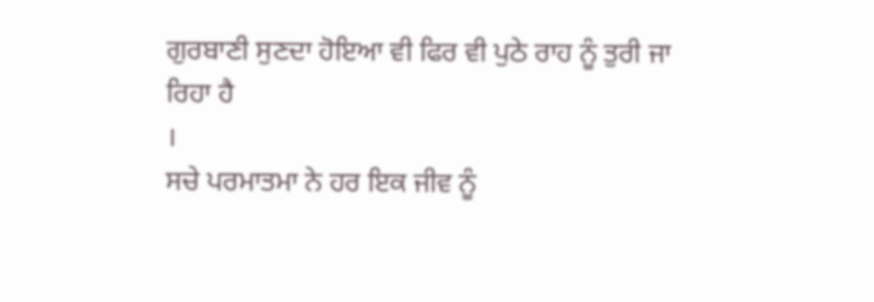ਗੁਰਬਾਣੀ ਸੁਣਦਾ ਹੋਇਆ ਵੀ ਫਿਰ ਵੀ ਪੁਠੇ ਰਾਹ ਨੂੰ ਤੁਰੀ ਜਾ
ਰਿਹਾ ਹੈ
।
ਸਚੇ ਪਰਮਾਤਮਾ ਨੇ ਹਰ ਇਕ ਜੀਵ ਨੂੰ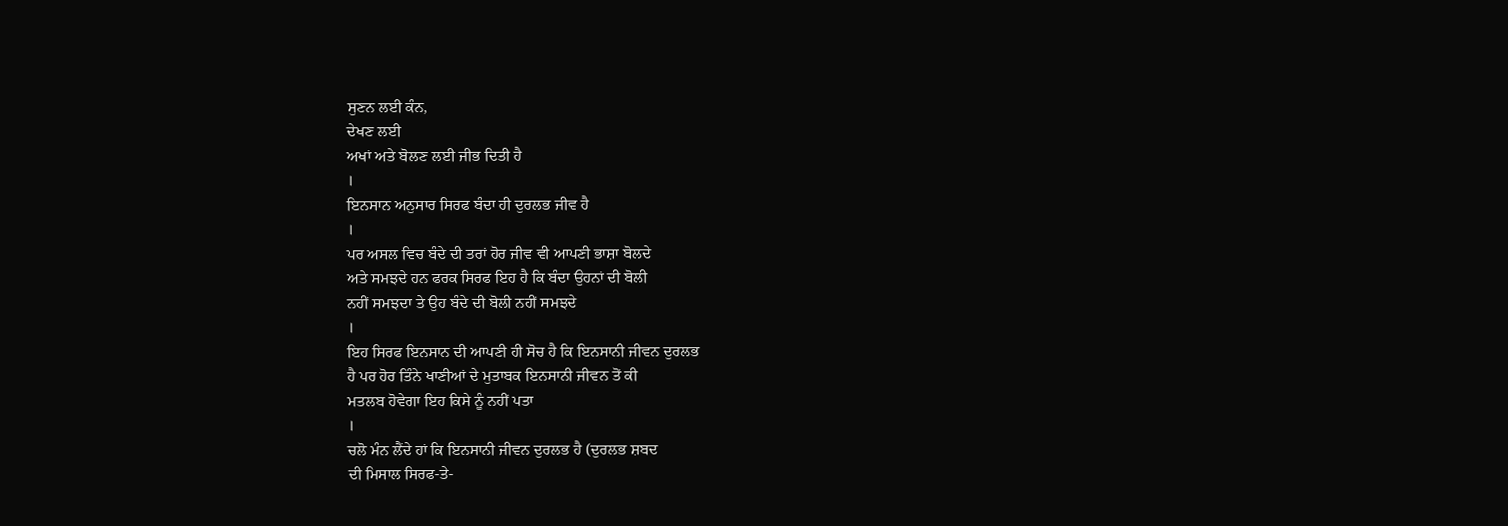ਸੁਣਨ ਲਈ ਕੰਨ,
ਦੇਖਣ ਲਈ
ਅਖਾਂ ਅਤੇ ਬੋਲਣ ਲਈ ਜੀਭ ਦਿਤੀ ਹੈ
।
ਇਨਸਾਨ ਅਨੁਸਾਰ ਸਿਰਫ ਬੰਦਾ ਹੀ ਦੁਰਲਭ ਜੀਵ ਹੈ
।
ਪਰ ਅਸਲ ਵਿਚ ਬੰਦੇ ਦੀ ਤਰਾਂ ਹੋਰ ਜੀਵ ਵੀ ਆਪਣੀ ਭਾਸ਼ਾ ਬੋਲਦੇ
ਅਤੇ ਸਮਝਦੇ ਹਨ ਫਰਕ ਸਿਰਫ ਇਹ ਹੈ ਕਿ ਬੰਦਾ ਉਹਨਾਂ ਦੀ ਬੋਲੀ
ਨਹੀਂ ਸਮਝਦਾ ਤੇ ਉਹ ਬੰਦੇ ਦੀ ਬੋਲੀ ਨਹੀਂ ਸਮਝਦੇ
।
ਇਹ ਸਿਰਫ ਇਨਸਾਨ ਦੀ ਆਪਣੀ ਹੀ ਸੋਚ ਹੈ ਕਿ ਇਨਸਾਨੀ ਜੀਵਨ ਦੁਰਲਭ
ਹੈ ਪਰ ਹੋਰ ਤਿੰਨੇ ਖਾਣੀਆਂ ਦੇ ਮੁਤਾਬਕ ਇਨਸਾਨੀ ਜੀਵਨ ਤੋਂ ਕੀ
ਮਤਲਬ ਹੋਵੇਗਾ ਇਹ ਕਿਸੇ ਨੂੰ ਨਹੀਂ ਪਤਾ
।
ਚਲੋ ਮੰਨ ਲੈਂਦੇ ਹਾਂ ਕਿ ਇਨਸਾਨੀ ਜੀਵਨ ਦੁਰਲਭ ਹੈ (ਦੁਰਲਭ ਸ਼ਬਦ
ਦੀ ਮਿਸਾਲ ਸਿਰਫ-ਤੇ-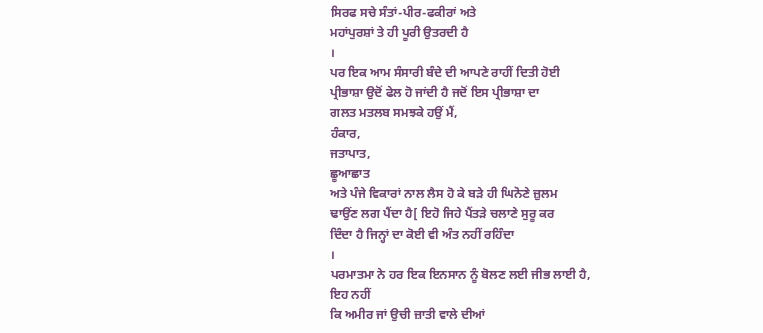ਸਿਰਫ ਸਚੇ ਸੰਤਾਂ-ਪੀਰ-ਫਕੀਰਾਂ ਅਤੇ
ਮਹਾਂਪੁਰਸ਼ਾਂ ਤੇ ਹੀ ਪੂਰੀ ਉਤਰਦੀ ਹੈ
।
ਪਰ ਇਕ ਆਮ ਸੰਸਾਰੀ ਬੰਦੇ ਦੀ ਆਪਣੇ ਰਾਹੀਂ ਦਿਤੀ ਹੋਈ
ਪ੍ਰੀਭਾਸ਼ਾ ਉਦੋਂ ਫੇਲ ਹੋ ਜਾਂਦੀ ਹੈ ਜਦੋਂ ਇਸ ਪ੍ਰੀਭਾਸ਼ਾ ਦਾ
ਗਲਤ ਮਤਲਬ ਸਮਝਕੇ ਹਉਂ ਮੈਂ,
ਹੰਕਾਰ,
ਜਤਾਪਾਤ,
ਛੂਆਛਾਤ
ਅਤੇ ਪੰਜੇ ਵਿਕਾਰਾਂ ਨਾਲ ਲੈਸ ਹੋ ਕੇ ਬੜੇ ਹੀ ਘਿਨੋਣੇ ਜ਼ੁਲਮ
ਢਾਉਂਣ ਲਗ ਪੈਂਦਾ ਹੈ[ ਇਹੋ ਜਿਹੇ ਪੈਂਤੜੇ ਚਲਾਣੇ ਸੁਰੂ ਕਰ
ਦਿੰਦਾ ਹੈ ਜਿਨ੍ਹਾਂ ਦਾ ਕੋਈ ਵੀ ਅੰਤ ਨਹੀਂ ਰਹਿੰਦਾ
।
ਪਰਮਾਤਮਾ ਨੇ ਹਰ ਇਕ ਇਨਸਾਨ ਨੂੰ ਬੋਲਣ ਲਈ ਜੀਭ ਲਾਈ ਹੈ,
ਇਹ ਨਹੀਂ
ਕਿ ਅਮੀਰ ਜਾਂ ਉਚੀ ਜ਼ਾਤੀ ਵਾਲੇ ਦੀਆਂ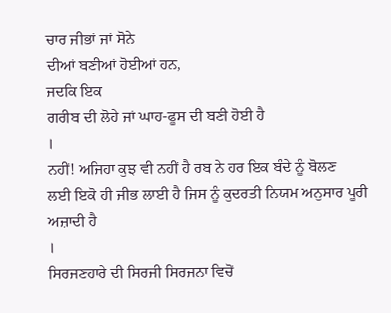ਚਾਰ ਜੀਭਾਂ ਜਾਂ ਸੋਨੇ
ਦੀਆਂ ਬਣੀਆਂ ਹੋਈਆਂ ਹਨ,
ਜਦਕਿ ਇਕ
ਗਰੀਬ ਦੀ ਲੋਹੇ ਜਾਂ ਘਾਹ-ਫੂਸ ਦੀ ਬਣੀ ਹੋਈ ਹੈ
।
ਨਹੀਂ! ਅਜਿਹਾ ਕੁਝ ਵੀ ਨਹੀਂ ਹੈ ਰਬ ਨੇ ਹਰ ਇਕ ਬੰਦੇ ਨੂੰ ਬੋਲਣ
ਲਈ ਇਕੋ ਹੀ ਜੀਭ ਲਾਈ ਹੈ ਜਿਸ ਨੂੰ ਕੁਦਰਤੀ ਨਿਯਮ ਅਨੁਸਾਰ ਪੂਰੀ
ਅਜ਼ਾਦੀ ਹੈ
।
ਸਿਰਜਣਹਾਰੇ ਦੀ ਸਿਰਜੀ ਸਿਰਜਨਾ ਵਿਚੋਂ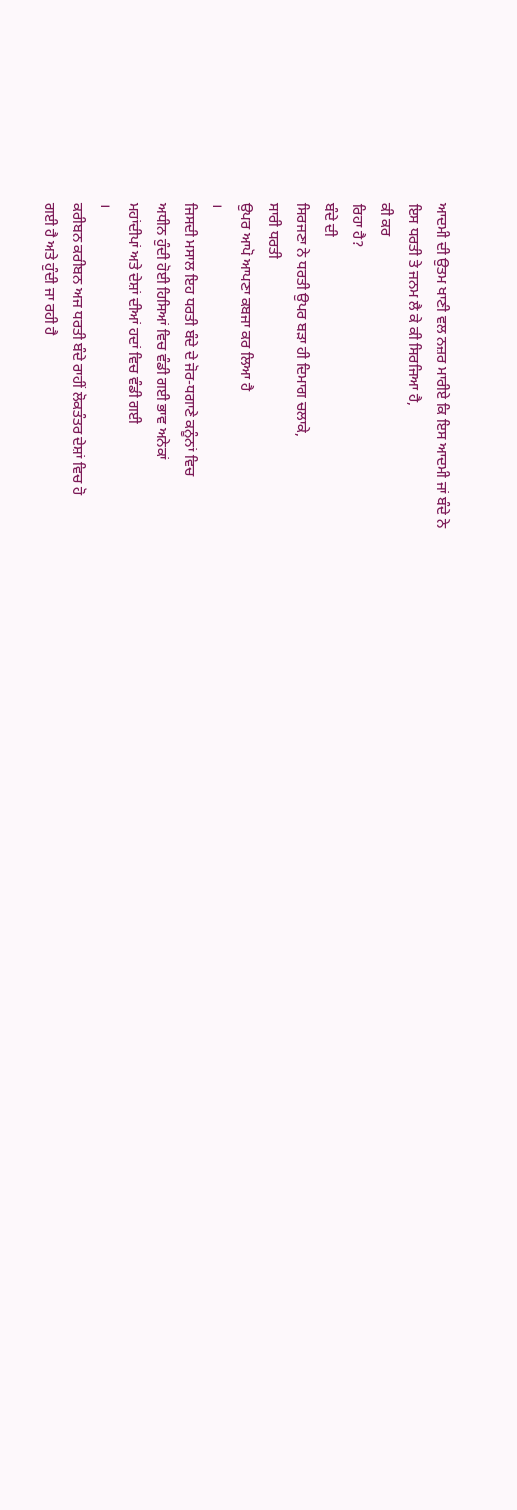ਆਦਮੀ ਦੀ ਉਤਮ ਖਾਣੀ ਵਲ ਨਜ਼ਰ ਮਾਰੀਏ ਕਿ ਇਸ ਆਦਮੀ ਜਾਂ ਬੰਦੇ ਨੇ
ਇਸ ਧਰਤੀ ਤੇ ਜਨਮ ਲੈ ਕੇ ਕੀ ਸਿਰਜਿਆ ਹੈ,
ਕੀ ਕਰ
ਰਿਹਾ ਹੈ?
ਬੰਦੇ ਦੀ
ਸਿਰਜਣਾ ਨੇ ਧਰਤੀ ਉਪਰ ਬੜਾ ਹੀ ਦਿਮਾਗ ਚਲਾਕੇ,
ਸਾਰੀ ਧਰਤੀ
ਉਪਰ ਆਪੋ ਆਪਣਾ ਕਬਜਾ ਕਰ ਲਿਆ ਹੈ
।
ਜਿਸਦੀ ਮਸਾਲ ਇਹ ਧਰਤੀ ਬੰਦੇ ਦੇ ਜੋਰ-ਧਗਾਣੇ ਕਨੂੰਨਾਂ ਵਿਚ
ਅਧੀਨ ਹੁੰਦੀ ਹੋਈ ਹਿਸਿਆਂ ਵਿਚ ਵੰਡੀ ਗਈ ਭਾਵ ਅਨੇਕਾਂ
ਮਹਾਂਦੀਪਾਂ ਅਤੇ ਦੇਸ਼ਾਂ ਦੀਆਂ ਹਦਾਂ ਵਿਚ ਵੰਡੀ ਗਈ
।
ਕਰੀਬਨ ਕਰੀਬਨ ਅਜ ਧਰਤੀ ਬੰਦੇ ਰਾਹੀਂ ਲੋਕਤੰਤਰ ਦੇਸ਼ਾਂ ਵਿਚ ਹੋ
ਗਈ ਹੈ ਅਤੇ ਹੁੰਦੀ ਜਾ ਰਹੀ ਹੈ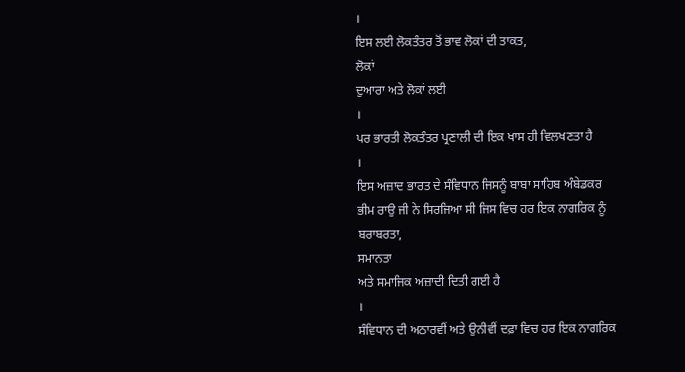।
ਇਸ ਲਈ ਲੋਕਤੰਤਰ ਤੋਂ ਭਾਵ ਲੋਕਾਂ ਦੀ ਤਾਕਤ,
ਲੋਕਾਂ
ਦੁਆਰਾ ਅਤੇ ਲੋਕਾਂ ਲਈ
।
ਪਰ ਭਾਰਤੀ ਲੋਕਤੰਤਰ ਪ੍ਰਣਾਲੀ ਦੀ ਇਕ ਖਾਸ ਹੀ ਵਿਲਖਣਤਾ ਹੈ
।
ਇਸ ਅਜ਼ਾਦ ਭਾਰਤ ਦੇ ਸੰਵਿਧਾਨ ਜਿਸਨੂੰ ਬਾਬਾ ਸਾਹਿਬ ਅੰਬੇਡਕਰ
ਭੀਮ ਰਾਉ ਜੀ ਨੇ ਸਿਰਜਿਆ ਸੀ ਜਿਸ ਵਿਚ ਹਰ ਇਕ ਨਾਗਰਿਕ ਨੂੰ
ਬਰਾਬਰਤਾ,
ਸਮਾਨਤਾ
ਅਤੇ ਸਮਾਜਿਕ ਅਜ਼ਾਦੀ ਦਿਤੀ ਗਈ ਹੈ
।
ਸੰਵਿਧਾਨ ਦੀ ਅਠਾਰਵੀਂ ਅਤੇ ਉਨੀਵੀਂ ਦਫ਼ਾ ਵਿਚ ਹਰ ਇਕ ਨਾਗਰਿਕ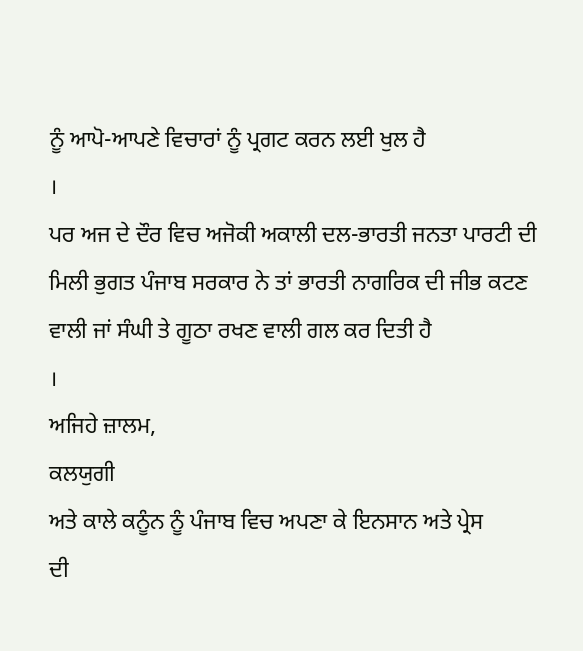ਨੂੰ ਆਪੋ-ਆਪਣੇ ਵਿਚਾਰਾਂ ਨੂੰ ਪ੍ਰਗਟ ਕਰਨ ਲਈ ਖੁਲ ਹੈ
।
ਪਰ ਅਜ ਦੇ ਦੌਰ ਵਿਚ ਅਜੋਕੀ ਅਕਾਲੀ ਦਲ-ਭਾਰਤੀ ਜਨਤਾ ਪਾਰਟੀ ਦੀ
ਮਿਲੀ ਭੁਗਤ ਪੰਜਾਬ ਸਰਕਾਰ ਨੇ ਤਾਂ ਭਾਰਤੀ ਨਾਗਰਿਕ ਦੀ ਜੀਭ ਕਟਣ
ਵਾਲੀ ਜਾਂ ਸੰਘੀ ਤੇ ਗੂਠਾ ਰਖਣ ਵਾਲੀ ਗਲ ਕਰ ਦਿਤੀ ਹੈ
।
ਅਜਿਹੇ ਜ਼ਾਲਮ,
ਕਲਯੁਗੀ
ਅਤੇ ਕਾਲੇ ਕਨੂੰਨ ਨੂੰ ਪੰਜਾਬ ਵਿਚ ਅਪਣਾ ਕੇ ਇਨਸਾਨ ਅਤੇ ਪ੍ਰੇਸ
ਦੀ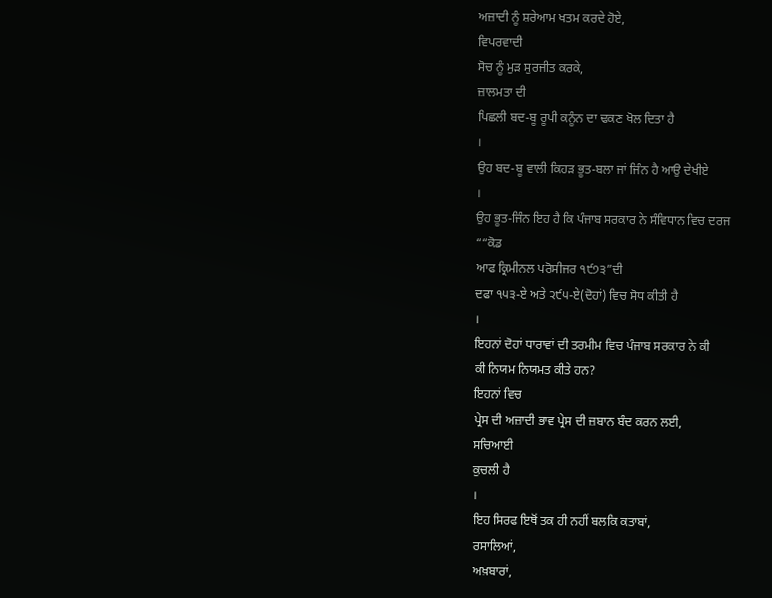ਅਜ਼ਾਦੀ ਨੂੰ ਸ਼ਰੇਆਮ ਖਤਮ ਕਰਦੇ ਹੋਏ,
ਵਿਪਰਵਾਦੀ
ਸੋਚ ਨੂੰ ਮੁੜ ਸੁਰਜੀਤ ਕਰਕੇ,
ਜ਼ਾਲਮਤਾ ਦੀ
ਪਿਛਲੀ ਬਦ-ਬੂ ਰੂਪੀ ਕਨੂੰਨ ਦਾ ਢਕਣ ਖੋਲ ਦਿਤਾ ਹੈ
।
ਉਹ ਬਦ-ਬੂ ਵਾਲੀ ਕਿਹੜ ਭੂਤ-ਬਲਾ ਜਾਂ ਜਿੰਨ ਹੈ ਆਉ ਦੇਖੀਏ
।
ਉਹ ਭੂਤ-ਜਿੰਨ ਇਹ ਹੈ ਕਿ ਪੰਜਾਬ ਸਰਕਾਰ ਨੇ ਸੰਵਿਧਾਨ ਵਿਚ ਦਰਜ
““ਕੋਡ
ਆਫ ਕ੍ਰਿਮੀਨਲ ਪਰੋਸੀਜਰ ੧੯੭੩”ਦੀ
ਦਫਾ ੧੫੩-ਏ ਅਤੇ ੨੯੫-ਏ(ਦੋਹਾਂ) ਵਿਚ ਸੋਧ ਕੀਤੀ ਹੈ
।
ਇਹਨਾਂ ਦੋਹਾਂ ਧਾਰਾਵਾਂ ਦੀ ਤਰਮੀਮ ਵਿਚ ਪੰਜਾਬ ਸਰਕਾਰ ਨੇ ਕੀ
ਕੀ ਨਿਯਮ ਨਿਯਮਤ ਕੀਤੇ ਹਨ?
ਇਹਨਾਂ ਵਿਚ
ਪ੍ਰੇਸ ਦੀ ਅਜ਼ਾਦੀ ਭਾਵ ਪ੍ਰੇਸ ਦੀ ਜ਼ਬਾਨ ਬੰਦ ਕਰਨ ਲਈ,
ਸਚਿਆਈ
ਕੁਚਲੀ ਹੈ
।
ਇਹ ਸਿਰਫ ਇਥੋਂ ਤਕ ਹੀ ਨਹੀਂ ਬਲਕਿ ਕਤਾਬਾਂ,
ਰਸਾਲਿਆਂ,
ਅਖ਼ਬਾਰਾਂ,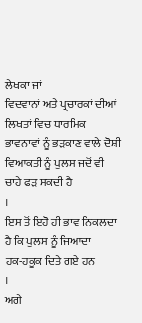ਲੇਖਕਾ ਜਾਂ
ਵਿਦਵਾਨਾਂ ਅਤੇ ਪ੍ਰਚਾਰਕਾਂ ਦੀਆਂ ਲਿਖਤਾਂ ਵਿਚ ਧਾਰਮਿਕ
ਭਾਵਨਾਵਾਂ ਨੂੰ ਭੜਕਾਣ ਵਾਲੇ ਦੋਸ਼ੀ ਵਿਆਕਤੀ ਨੂੰ ਪੁਲਸ ਜਦੋਂ ਵੀ
ਚਾਹੇ ਫੜ ਸਕਦੀ ਹੈ
।
ਇਸ ਤੋਂ ਇਹੋ ਹੀ ਭਾਵ ਨਿਕਲਦਾ ਹੈ ਕਿ ਪੁਲਸ ਨੂੰ ਜਿਆਦਾ
ਹਕ-ਹਕੂਕ ਦਿਤੇ ਗਏ ਹਨ
।
ਅਗੇ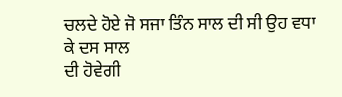ਚਲਦੇ ਹੋਏ ਜੋ ਸਜਾ ਤਿੰਨ ਸਾਲ ਦੀ ਸੀ ਉਹ ਵਧਾ ਕੇ ਦਸ ਸਾਲ
ਦੀ ਹੋਵੇਗੀ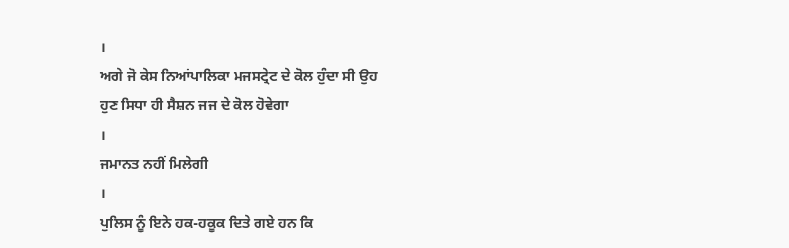।
ਅਗੇ ਜੋ ਕੇਸ ਨਿਆਂਪਾਲਿਕਾ ਮਜਸਟ੍ਰੇਟ ਦੇ ਕੋਲ ਹੁੰਦਾ ਸੀ ਉਹ
ਹੁਣ ਸਿਧਾ ਹੀ ਸੈਸ਼ਨ ਜਜ ਦੇ ਕੋਲ ਹੋਵੇਗਾ
।
ਜਮਾਨਤ ਨਹੀਂ ਮਿਲੇਗੀ
।
ਪੁਲਿਸ ਨੂੰ ਇਨੇ ਹਕ-ਹਕੂਕ ਦਿਤੇ ਗਏ ਹਨ ਕਿ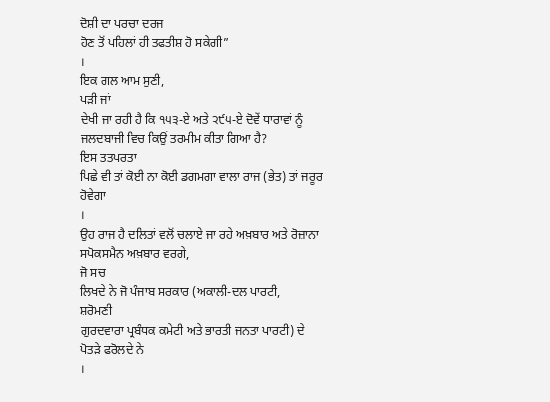ਦੋਸ਼ੀ ਦਾ ਪਰਚਾ ਦਰਜ
ਹੋਣ ਤੋਂ ਪਹਿਲਾਂ ਹੀ ਤਫਤੀਸ਼ ਹੋ ਸਕੇਗੀ”
।
ਇਕ ਗਲ ਆਮ ਸੁਣੀ,
ਪੜੀ ਜਾਂ
ਦੇਖੀ ਜਾ ਰਹੀ ਹੈ ਕਿ ੧੫੩-ਏ ਅਤੇ ੨੯੫-ਏ ਦੋਵੇਂ ਧਾਰਾਵਾਂ ਨੂੰ
ਜਲਦਬਾਜੀ ਵਿਚ ਕਿਉਂ ਤਰਮੀਮ ਕੀਤਾ ਗਿਆ ਹੈ?
ਇਸ ਤਤਪਰਤਾ
ਪਿਛੇ ਵੀ ਤਾਂ ਕੋਈ ਨਾ ਕੋਈ ਡਗਮਗਾ ਵਾਲਾ ਰਾਜ (ਭੇਤ) ਤਾਂ ਜਰੂਰ
ਹੋਵੇਗਾ
।
ਉਹ ਰਾਜ ਹੈ ਦਲਿਤਾਂ ਵਲੋਂ ਚਲਾਏ ਜਾ ਰਹੇ ਅਖ਼ਬਾਰ ਅਤੇ ਰੋਜ਼ਾਨਾ
ਸਪੋਕਸਮੈਨ ਅਖ਼ਬਾਰ ਵਰਗੇ,
ਜੋ ਸਚ
ਲਿਖਦੇ ਨੇ ਜੋ ਪੰਜਾਬ ਸਰਕਾਰ (ਅਕਾਲੀ-ਦਲ ਪਾਰਟੀ,
ਸ਼ਰੋਮਣੀ
ਗੁਰਦਵਾਰਾ ਪ੍ਰਬੰਧਕ ਕਮੇਟੀ ਅਤੇ ਭਾਰਤੀ ਜਨਤਾ ਪਾਰਟੀ) ਦੇ
ਪੋਤੜੇ ਫਰੋਲਦੇ ਨੇ
।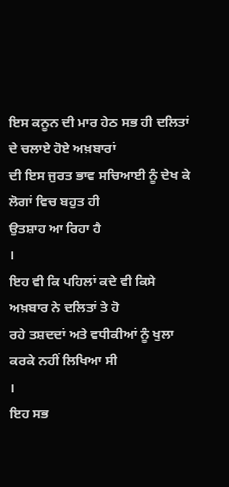ਇਸ ਕਨੂਨ ਦੀ ਮਾਰ ਹੇਠ ਸਭ ਹੀ ਦਲਿਤਾਂ ਦੇ ਚਲਾਏ ਹੋਏ ਅਖ਼ਬਾਰਾਂ
ਦੀ ਇਸ ਜੁਰਤ ਭਾਵ ਸਚਿਆਈ ਨੂੰ ਦੇਖ ਕੇ ਲੋਗਾਂ ਵਿਚ ਬਹੁਤ ਹੀ
ਉਤਸ਼ਾਹ ਆ ਰਿਹਾ ਹੈ
।
ਇਹ ਵੀ ਕਿ ਪਹਿਲਾਂ ਕਦੇ ਵੀ ਕਿਸੇ ਅਖ਼ਬਾਰ ਨੇ ਦਲਿਤਾਂ ਤੇ ਹੋ
ਰਹੇ ਤਸ਼ਦਦਾਂ ਅਤੇ ਵਧੀਕੀਆਂ ਨੂੰ ਖੁਲਾ ਕਰਕੇ ਨਹੀਂ ਲਿਖਿਆ ਸੀ
।
ਇਹ ਸਭ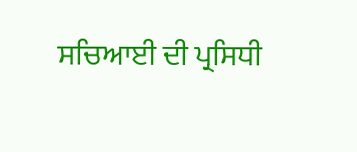ਸਚਿਆਈ ਦੀ ਪ੍ਰਸਿਧੀ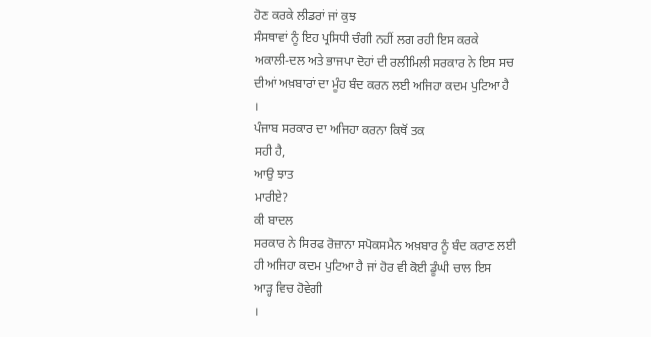ਹੋਣ ਕਰਕੇ ਲੀਡਰਾਂ ਜਾਂ ਕੁਝ
ਸੰਸਥਾਵਾਂ ਨੂੰ ਇਹ ਪ੍ਰਸਿਧੀ ਚੰਗੀ ਨਹੀਂ ਲਗ ਰਹੀ ਇਸ ਕਰਕੇ
ਅਕਾਲੀ-ਦਲ ਅਤੇ ਭਾਜਪਾ ਦੋਹਾਂ ਦੀ ਰਲੀਮਿਲੀ ਸਰਕਾਰ ਨੇ ਇਸ ਸਚ
ਦੀਆਂ ਅਖ਼ਬਾਰਾਂ ਦਾ ਮੂੰਹ ਬੰਦ ਕਰਨ ਲਈ ਅਜਿਹਾ ਕਦਮ ਪੁਟਿਆ ਹੈ
।
ਪੰਜਾਬ ਸਰਕਾਰ ਦਾ ਅਜਿਹਾ ਕਰਨਾ ਕਿਥੋਂ ਤਕ
ਸਹੀ ਹੈ,
ਆਉ ਝਾਤ
ਮਾਰੀਏ?
ਕੀ ਬਾਦਲ
ਸਰਕਾਰ ਨੇ ਸਿਰਫ ਰੋਜ਼ਾਨਾ ਸਪੋਕਸਮੈਨ ਅਖ਼ਬਾਰ ਨੂੰ ਬੰਦ ਕਰਾਣ ਲਈ
ਹੀ ਅਜਿਹਾ ਕਦਮ ਪੁਟਿਆ ਹੈ ਜਾਂ ਹੋਰ ਵੀ ਕੋਈ ਡੂੰਘੀ ਚਾਲ ਇਸ
ਆੜ੍ਹ ਵਿਚ ਹੋਵੇਗੀ
।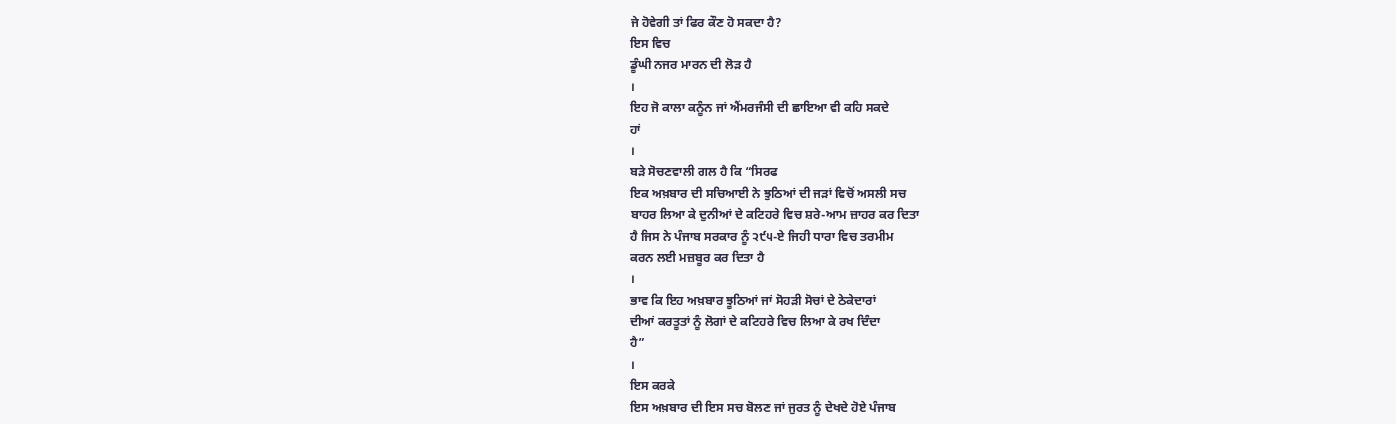ਜੇ ਹੋਵੇਗੀ ਤਾਂ ਫਿਰ ਕੌਣ ਹੋ ਸਕਦਾ ਹੈ?
ਇਸ ਵਿਚ
ਡੂੰਘੀ ਨਜਰ ਮਾਰਨ ਦੀ ਲੋੜ ਹੈ
।
ਇਹ ਜੋ ਕਾਲਾ ਕਨੂੰਨ ਜਾਂ ਐਂਮਰਜੰਸੀ ਦੀ ਛਾਇਆ ਵੀ ਕਹਿ ਸਕਦੇ
ਹਾਂ
।
ਬੜੇ ਸੋਚਣਵਾਲੀ ਗਲ ਹੈ ਕਿ “ਸਿਰਫ
ਇਕ ਅਖ਼ਬਾਰ ਦੀ ਸਚਿਆਈ ਨੇ ਝੁਠਿਆਂ ਦੀ ਜੜਾਂ ਵਿਚੋਂ ਅਸਲੀ ਸਚ
ਬਾਹਰ ਲਿਆ ਕੇ ਦੁਨੀਆਂ ਦੇ ਕਟਿਹਰੇ ਵਿਚ ਸ਼ਰੇ-ਆਮ ਜ਼ਾਹਰ ਕਰ ਦਿਤਾ
ਹੈ ਜਿਸ ਨੇ ਪੰਜਾਬ ਸਰਕਾਰ ਨੂੰ ੨੯੫-ਏ ਜਿਹੀ ਧਾਰਾ ਵਿਚ ਤਰਮੀਮ
ਕਰਨ ਲਈ ਮਜ਼ਬੂਰ ਕਰ ਦਿਤਾ ਹੈ
।
ਭਾਵ ਕਿ ਇਹ ਅਖ਼ਬਾਰ ਝੂਠਿਆਂ ਜਾਂ ਸੋਹੜੀ ਸੋਚਾਂ ਦੇ ਠੇਕੇਦਾਰਾਂ
ਦੀਆਂ ਕਰਤੂਤਾਂ ਨੂੰ ਲੋਗਾਂ ਦੇ ਕਟਿਹਰੇ ਵਿਚ ਲਿਆ ਕੇ ਰਖ ਦਿੰਦਾ
ਹੈ”
।
ਇਸ ਕਰਕੇ
ਇਸ ਅਖ਼ਬਾਰ ਦੀ ਇਸ ਸਚ ਬੋਲਣ ਜਾਂ ਜੁਰਤ ਨੂੰ ਦੇਖਦੇ ਹੋਏ ਪੰਜਾਬ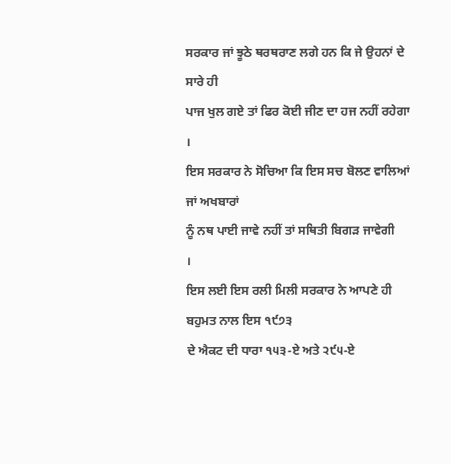ਸਰਕਾਰ ਜਾਂ ਝੂਠੇ ਥਰਥਰਾਣ ਲਗੇ ਹਨ ਕਿ ਜੇ ਉਹਨਾਂ ਦੇ ਸਾਰੇ ਹੀ
ਪਾਜ ਖੁਲ ਗਏ ਤਾਂ ਫਿਰ ਕੋਈ ਜੀਣ ਦਾ ਹਜ ਨਹੀਂ ਰਹੇਗਾ
।
ਇਸ ਸਰਕਾਰ ਨੇ ਸੋਚਿਆ ਕਿ ਇਸ ਸਚ ਬੋਲਣ ਵਾਲਿਆਂ ਜਾਂ ਅਖਬਾਰਾਂ
ਨੂੰ ਨਥ ਪਾਈ ਜਾਵੇ ਨਹੀਂ ਤਾਂ ਸਥਿਤੀ ਬਿਗੜ ਜਾਵੇਗੀ
।
ਇਸ ਲਈ ਇਸ ਰਲੀ ਮਿਲੀ ਸਰਕਾਰ ਨੇ ਆਪਣੇ ਹੀ ਬਹੁਮਤ ਨਾਲ ਇਸ ੧੯੭੩
ਦੇ ਐਕਟ ਦੀ ਧਾਰਾ ੧੫੩-ਏ ਅਤੇ ੨੯੫-ਏ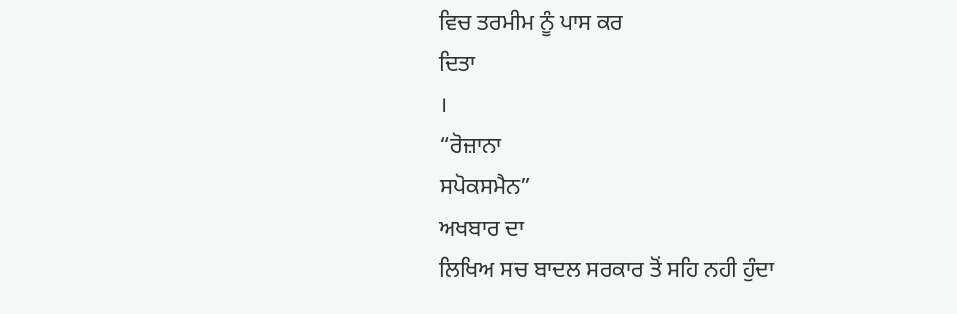ਵਿਚ ਤਰਮੀਮ ਨੂੰ ਪਾਸ ਕਰ
ਦਿਤਾ
।
“ਰੋਜ਼ਾਨਾ
ਸਪੋਕਸਮੈਨ”
ਅਖਬਾਰ ਦਾ
ਲਿਖਿਅ ਸਚ ਬਾਦਲ ਸਰਕਾਰ ਤੋਂ ਸਹਿ ਨਹੀ ਹੁੰਦਾ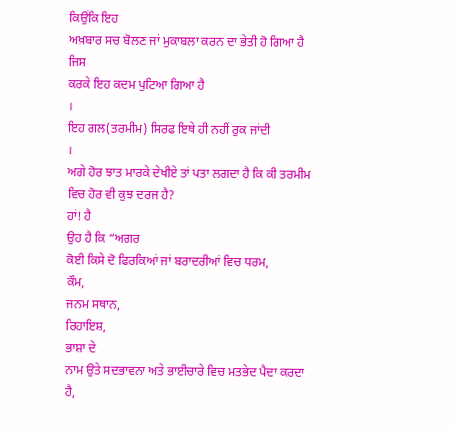ਕਿਉਂਕਿ ਇਹ
ਅਖ਼ਬਾਰ ਸਚ ਬੋਲਣ ਜਾਂ ਮੁਕਾਬਲਾ ਕਰਨ ਦਾ ਭੇਤੀ ਹੋ ਗਿਆ ਹੈ ਜਿਸ
ਕਰਕੇ ਇਹ ਕਦਮ ਪੁਟਿਆ ਗਿਆ ਹੈ
।
ਇਹ ਗਲ(ਤਰਮੀਮ) ਸਿਰਫ ਇਥੇ ਹੀ ਨਹੀਂ ਰੁਕ ਜਾਂਦੀ
।
ਅਗੇ ਹੋਰ ਝਾਤ ਮਾਰਕੇ ਦੇਖੀਏ ਤਾਂ ਪਤਾ ਲਗਦਾ ਹੈ ਕਿ ਕੀ ਤਰਮੀਮ
ਵਿਚ ਹੋਰ ਵੀ ਕੁਝ ਦਰਜ ਹੈ?
ਹਾਂ! ਹੈ
ਉਹ ਹੈ ਕਿ “ਅਗਰ
ਕੋਈ ਕਿਸੇ ਦੋ ਫਿਰਕਿਆਂ ਜਾਂ ਬਰਾਦਰੀਆਂ ਵਿਚ ਧਰਮ,
ਕੌਮ,
ਜਨਮ ਸਥਾਨ,
ਰਿਹਾਇਸ਼,
ਭਾਸ਼ਾ ਦੇ
ਨਾਮ ਉਤੇ ਸਦਭਾਵਨਾ ਅਤੇ ਭਾਈਚਾਰੇ ਵਿਚ ਮਤਭੇਦ ਪੈਦਾ ਕਰਦਾ ਹੈ,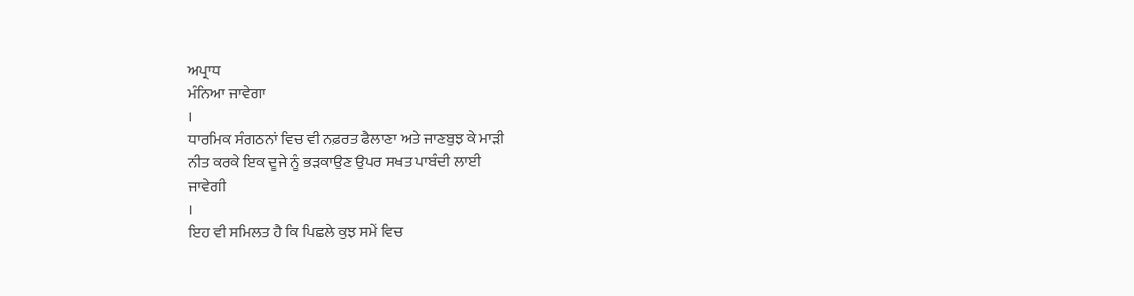ਅਪ੍ਰਾਧ
ਮੰਨਿਆ ਜਾਵੇਗਾ
।
ਧਾਰਮਿਕ ਸੰਗਠਨਾਂ ਵਿਚ ਵੀ ਨਫ਼ਰਤ ਫੈਲਾਣਾ ਅਤੇ ਜਾਣਬੁਝ ਕੇ ਮਾੜੀ
ਨੀਤ ਕਰਕੇ ਇਕ ਦੂਜੇ ਨੂੰ ਭੜਕਾਉਣ ਉਪਰ ਸਖਤ ਪਾਬੰਦੀ ਲਾਈ
ਜਾਵੇਗੀ
।
ਇਹ ਵੀ ਸਮਿਲਤ ਹੈ ਕਿ ਪਿਛਲੇ ਕੁਝ ਸਮੇਂ ਵਿਚ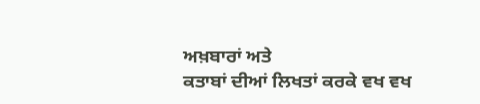ਅਖ਼ਬਾਰਾਂ ਅਤੇ
ਕਤਾਬਾਂ ਦੀਆਂ ਲਿਖਤਾਂ ਕਰਕੇ ਵਖ ਵਖ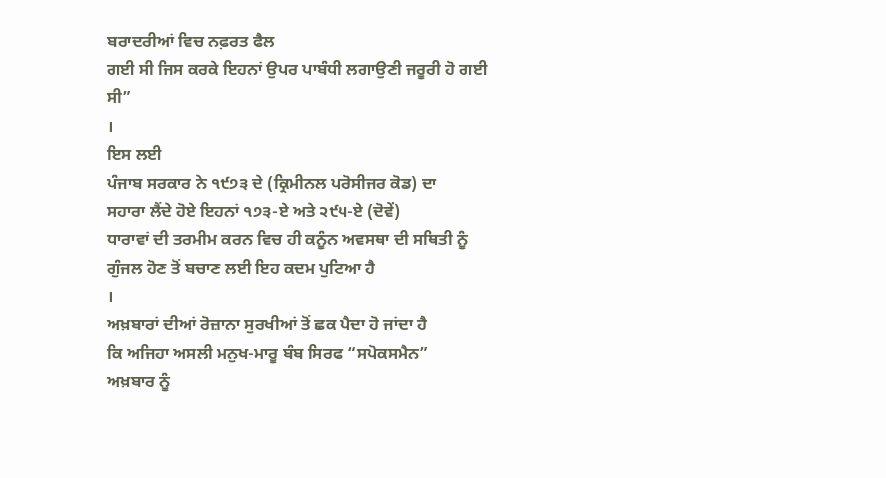ਬਰਾਦਰੀਆਂ ਵਿਚ ਨਫ਼ਰਤ ਫੈਲ
ਗਈ ਸੀ ਜਿਸ ਕਰਕੇ ਇਹਨਾਂ ਉਪਰ ਪਾਬੰਧੀ ਲਗਾਉਣੀ ਜਰੂਰੀ ਹੋ ਗਈ
ਸੀ”
।
ਇਸ ਲਈ
ਪੰਜਾਬ ਸਰਕਾਰ ਨੇ ੧੯੭੩ ਦੇ (ਕ੍ਰਿਮੀਨਲ ਪਰੋਸੀਜਰ ਕੋਡ) ਦਾ
ਸਹਾਰਾ ਲੈਂਦੇ ਹੋਏ ਇਹਨਾਂ ੧੭੩-ਏ ਅਤੇ ੨੯੫-ਏ (ਦੋਵੇਂ)
ਧਾਰਾਵਾਂ ਦੀ ਤਰਮੀਮ ਕਰਨ ਵਿਚ ਹੀ ਕਨੂੰਨ ਅਵਸਥਾ ਦੀ ਸਥਿਤੀ ਨੂੰ
ਗੁੰਜਲ ਹੋਣ ਤੋਂ ਬਚਾਣ ਲਈ ਇਹ ਕਦਮ ਪੁਟਿਆ ਹੈ
।
ਅਖ਼ਬਾਰਾਂ ਦੀਆਂ ਰੋਜ਼ਾਨਾ ਸੁਰਖੀਆਂ ਤੋਂ ਛਕ ਪੈਦਾ ਹੋ ਜਾਂਦਾ ਹੈ
ਕਿ ਅਜਿਹਾ ਅਸਲੀ ਮਨੁਖ-ਮਾਰੂ ਬੰਬ ਸਿਰਫ “ਸਪੋਕਸਮੈਨ”
ਅਖ਼ਬਾਰ ਨੂੰ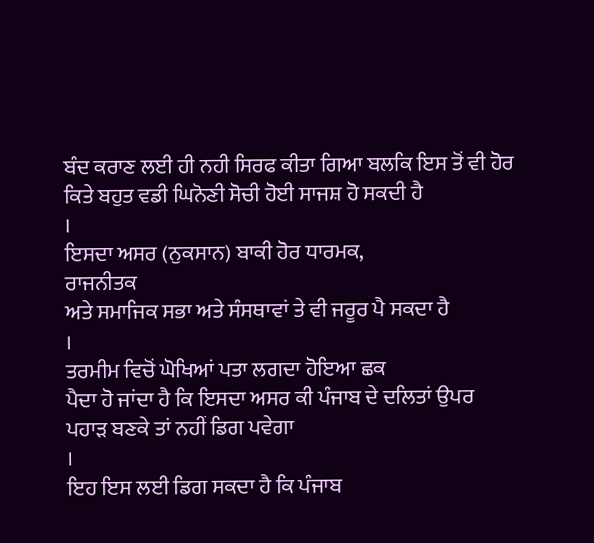ਬੰਦ ਕਰਾਣ ਲਈ ਹੀ ਨਹੀ ਸਿਰਫ ਕੀਤਾ ਗਿਆ ਬਲਕਿ ਇਸ ਤੋਂ ਵੀ ਹੋਰ
ਕਿਤੇ ਬਹੁਤ ਵਡੀ ਘਿਨੋਣੀ ਸੋਚੀ ਹੋਈ ਸਾਜਸ਼ ਹੋ ਸਕਦੀ ਹੈ
।
ਇਸਦਾ ਅਸਰ (ਨੁਕਸਾਨ) ਬਾਕੀ ਹੋਰ ਧਾਰਮਕ,
ਰਾਜਨੀਤਕ
ਅਤੇ ਸਮਾਜਿਕ ਸਭਾ ਅਤੇ ਸੰਸਥਾਵਾਂ ਤੇ ਵੀ ਜਰੂਰ ਪੈ ਸਕਦਾ ਹੈ
।
ਤਰਮੀਮ ਵਿਚੋਂ ਘੋਖਿਆਂ ਪਤਾ ਲਗਦਾ ਹੋਇਆ ਛਕ
ਪੈਦਾ ਹੋ ਜਾਂਦਾ ਹੈ ਕਿ ਇਸਦਾ ਅਸਰ ਕੀ ਪੰਜਾਬ ਦੇ ਦਲਿਤਾਂ ਉਪਰ
ਪਹਾੜ ਬਣਕੇ ਤਾਂ ਨਹੀਂ ਡਿਗ ਪਵੇਗਾ
।
ਇਹ ਇਸ ਲਈ ਡਿਗ ਸਕਦਾ ਹੈ ਕਿ ਪੰਜਾਬ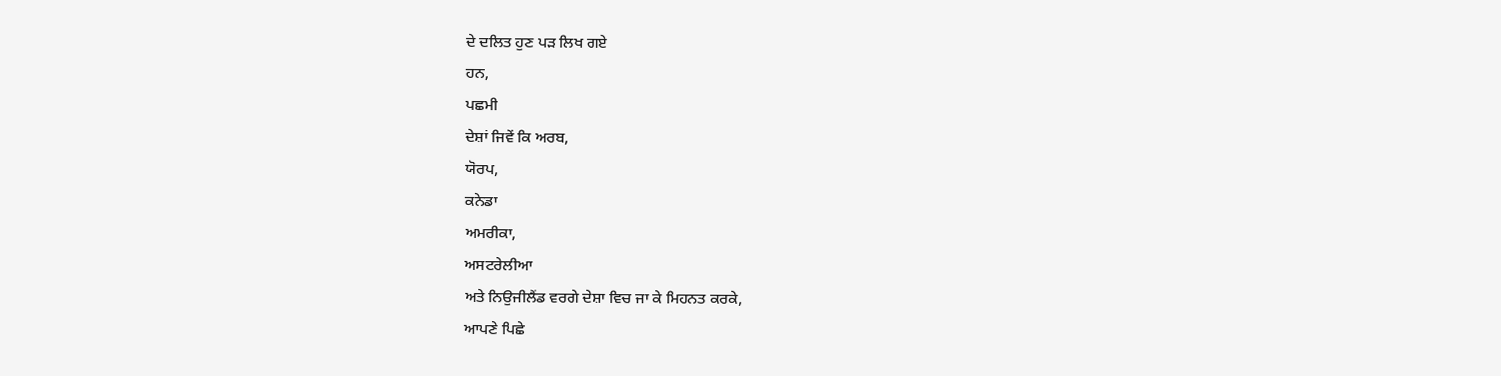ਦੇ ਦਲਿਤ ਹੁਣ ਪੜ ਲਿਖ ਗਏ
ਹਨ,
ਪਛਮੀ
ਦੇਸ਼ਾਂ ਜਿਵੇਂ ਕਿ ਅਰਬ,
ਯੋਰਪ,
ਕਨੇਡਾ
ਅਮਰੀਕਾ,
ਅਸਟਰੇਲੀਆ
ਅਤੇ ਨਿਉਜੀਲੈਂਡ ਵਰਗੇ ਦੇਸ਼ਾ ਵਿਚ ਜਾ ਕੇ ਮਿਹਨਤ ਕਰਕੇ,
ਆਪਣੇ ਪਿਛੇ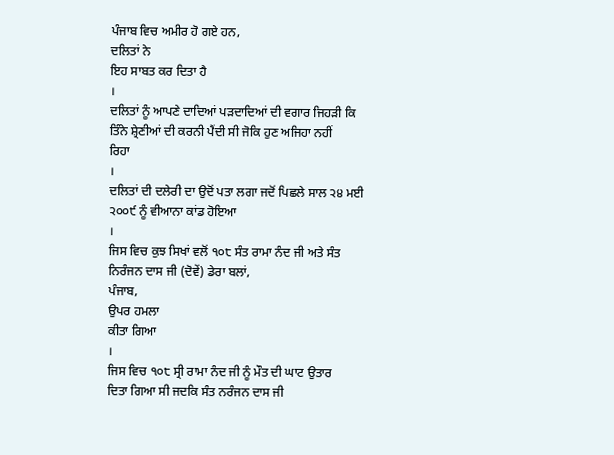ਪੰਜਾਬ ਵਿਚ ਅਮੀਰ ਹੋ ਗਏ ਹਨ,
ਦਲਿਤਾਂ ਨੇ
ਇਹ ਸਾਬਤ ਕਰ ਦਿਤਾ ਹੈ
।
ਦਲਿਤਾਂ ਨੂੰ ਆਪਣੇ ਦਾਦਿਆਂ ਪੜਦਾਦਿਆਂ ਦੀ ਵਗਾਰ ਜਿਹੜੀ ਕਿ
ਤਿੰਨੇ ਸ਼੍ਰੇਣੀਆਂ ਦੀ ਕਰਨੀ ਪੈਂਦੀ ਸੀ ਜੋਕਿ ਹੁਣ ਅਜਿਹਾ ਨਹੀਂ
ਰਿਹਾ
।
ਦਲਿਤਾਂ ਦੀ ਦਲੇਰੀ ਦਾ ਉਦੋਂ ਪਤਾ ਲਗਾ ਜਦੋਂ ਪਿਛਲੇ ਸਾਲ ੨੪ ਮਈ
੨੦੦੯ ਨੂੰ ਵੀਆਨਾ ਕਾਂਡ ਹੋਇਆ
।
ਜਿਸ ਵਿਚ ਕੁਝ ਸਿਖਾਂ ਵਲੋਂ ੧੦੮ ਸੰਤ ਰਾਮਾ ਨੰਦ ਜੀ ਅਤੇ ਸੰਤ
ਨਿਰੰਜਨ ਦਾਸ ਜੀ (ਦੋਵੇਂ) ਡੇਰਾ ਬਲਾਂ,
ਪੰਜਾਬ,
ਉਪਰ ਹਮਲਾ
ਕੀਤਾ ਗਿਆ
।
ਜਿਸ ਵਿਚ ੧੦੮ ਸ੍ਰੀ ਰਾਮਾ ਨੰਦ ਜੀ ਨੂੰ ਮੌਤ ਦੀ ਘਾਟ ਉਤਾਰ
ਦਿਤਾ ਗਿਆ ਸੀ ਜਦਕਿ ਸੰਤ ਨਰੰਜਨ ਦਾਸ ਜੀ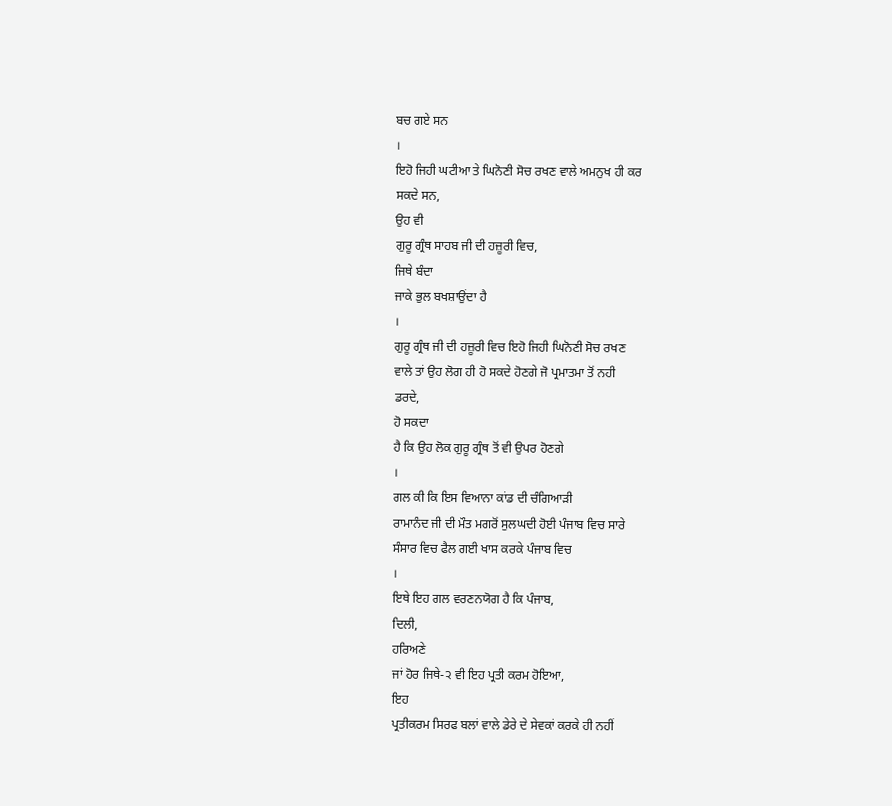ਬਚ ਗਏ ਸਨ
।
ਇਹੋ ਜਿਹੀ ਘਟੀਆ ਤੇ ਘਿਨੋਣੀ ਸੋਚ ਰਖਣ ਵਾਲੇ ਅਮਨੁਖ ਹੀ ਕਰ
ਸਕਦੇ ਸਨ,
ਉਹ ਵੀ
ਗੁਰੂ ਗ੍ਰੰਥ ਸਾਹਬ ਜੀ ਦੀ ਹਜ਼ੂਰੀ ਵਿਚ,
ਜਿਥੇ ਬੰਦਾ
ਜਾਕੇ ਭੁਲ ਬਖਸ਼ਾਉਂਦਾ ਹੈ
।
ਗੁਰੂ ਗ੍ਰੰਥ ਜੀ ਦੀ ਹਜ਼ੂਰੀ ਵਿਚ ਇਹੋ ਜਿਹੀ ਘਿਨੋਣੀ ਸੋਚ ਰਖਣ
ਵਾਲੇ ਤਾਂ ਉਹ ਲੋਗ ਹੀ ਹੋ ਸਕਦੇ ਹੋਣਗੇ ਜੋ ਪ੍ਰਮਾਤਮਾ ਤੋਂ ਨਹੀ
ਡਰਦੇ,
ਹੋ ਸਕਦਾ
ਹੈ ਕਿ ਉਹ ਲੋਕ ਗੁਰੂ ਗ੍ਰੰਥ ਤੋਂ ਵੀ ਉਪਰ ਹੋਣਗੇ
।
ਗਲ ਕੀ ਕਿ ਇਸ ਵਿਆਨਾ ਕਾਂਡ ਦੀ ਚੰਗਿਆੜੀ
ਰਾਮਾਨੰਦ ਜੀ ਦੀ ਮੌਤ ਮਗਰੋਂ ਸੁਲਘਦੀ ਹੋਈ ਪੰਜਾਬ ਵਿਚ ਸਾਰੇ
ਸੰਸਾਰ ਵਿਚ ਫੈਲ ਗਈ ਖਾਸ ਕਰਕੇ ਪੰਜਾਬ ਵਿਚ
।
ਇਥੇ ਇਹ ਗਲ ਵਰਣਨਯੋਗ ਹੈ ਕਿ ਪੰਜਾਬ,
ਦਿਲੀ,
ਹਰਿਅਣੇ
ਜਾਂ ਹੋਰ ਜਿਥੇ-੨ ਵੀ ਇਹ ਪ੍ਰਤੀ ਕਰਮ ਹੋਇਆ,
ਇਹ
ਪ੍ਰਤੀਕਰਮ ਸਿਰਫ ਬਲਾਂ ਵਾਲੇ ਡੇਰੇ ਦੇ ਸੇਵਕਾਂ ਕਰਕੇ ਹੀ ਨਹੀਂ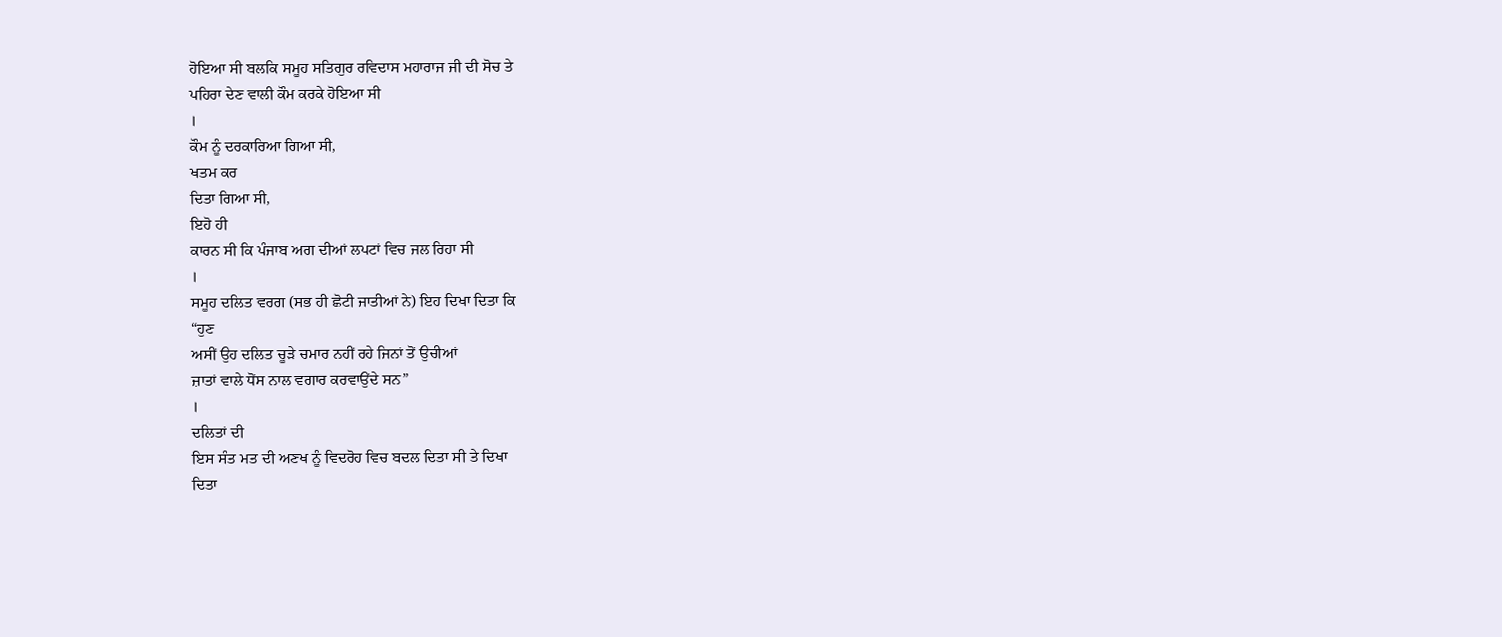ਹੋਇਆ ਸੀ ਬਲਕਿ ਸਮੂਹ ਸਤਿਗੁਰ ਰਵਿਦਾਸ ਮਹਾਰਾਜ ਜੀ ਦੀ ਸੋਚ ਤੇ
ਪਹਿਰਾ ਦੇਣ ਵਾਲੀ ਕੌਮ ਕਰਕੇ ਹੋਇਆ ਸੀ
।
ਕੌਮ ਨੂੰ ਦਰਕਾਰਿਆ ਗਿਆ ਸੀ,
ਖਤਮ ਕਰ
ਦਿਤਾ ਗਿਆ ਸੀ,
ਇਹੋ ਹੀ
ਕਾਰਨ ਸੀ ਕਿ ਪੰਜਾਬ ਅਗ ਦੀਆਂ ਲਪਟਾਂ ਵਿਚ ਜਲ ਰਿਹਾ ਸੀ
।
ਸਮੂਹ ਦਲਿਤ ਵਰਗ (ਸਭ ਹੀ ਛੋਟੀ ਜਾਤੀਆਂ ਨੇ) ਇਹ ਦਿਖਾ ਦਿਤਾ ਕਿ
“ਹੁਣ
ਅਸੀਂ ਉਹ ਦਲਿਤ ਚੂੜੇ ਚਮਾਰ ਨਹੀਂ ਰਹੇ ਜਿਨਾਂ ਤੋਂ ਉਚੀਆਂ
ਜ਼ਾਤਾਂ ਵਾਲੇ ਧੋਂਸ ਨਾਲ ਵਗਾਰ ਕਰਵਾਉਂਦੇ ਸਨ”
।
ਦਲਿਤਾਂ ਦੀ
ਇਸ ਸੰਤ ਮਤ ਦੀ ਅਣਖ ਨੂੰ ਵਿਦਰੋਹ ਵਿਚ ਬਦਲ ਦਿਤਾ ਸੀ ਤੇ ਦਿਖਾ
ਦਿਤਾ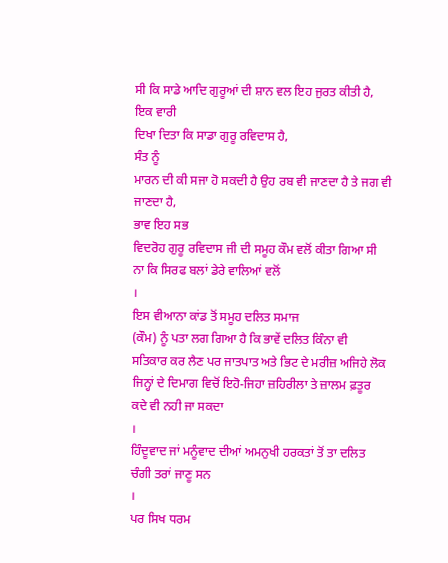ਸੀ ਕਿ ਸਾਡੇ ਆਦਿ ਗੁਰੂਆਂ ਦੀ ਸ਼ਾਨ ਵਲ ਇਹ ਜੁਰਤ ਕੀਤੀ ਹੈ,
ਇਕ ਵਾਰੀ
ਦਿਖਾ ਦਿਤਾ ਕਿ ਸਾਡਾ ਗੁਰੂ ਰਵਿਦਾਸ ਹੈ,
ਸੰਤ ਨੂੰ
ਮਾਰਨ ਦੀ ਕੀ ਸਜਾ ਹੋ ਸਕਦੀ ਹੈ ਉਹ ਰਬ ਵੀ ਜਾਣਦਾ ਹੈ ਤੇ ਜਗ ਵੀ
ਜਾਣਦਾ ਹੈ,
ਭਾਵ ਇਹ ਸਭ
ਵਿਦਰੋਹ ਗੁਰੂ ਰਵਿਦਾਸ ਜੀ ਦੀ ਸਮੂਹ ਕੌਮ ਵਲੋਂ ਕੀਤਾ ਗਿਆ ਸੀ
ਨਾ ਕਿ ਸਿਰਫ ਬਲਾਂ ਡੇਰੇ ਵਾਲਿਆਂ ਵਲੋਂ
।
ਇਸ ਵੀਆਨਾ ਕਾਂਡ ਤੋਂ ਸਮੂਹ ਦਲਿਤ ਸਮਾਜ
(ਕੌਮ) ਨੂੰ ਪਤਾ ਲਗ ਗਿਆ ਹੈ ਕਿ ਭਾਵੇਂ ਦਲਿਤ ਕਿੰਨਾ ਵੀ
ਸਤਿਕਾਰ ਕਰ ਲੈਣ ਪਰ ਜਾਤਪਾਤ ਅਤੇ ਭਿਟ ਦੇ ਮਰੀਜ਼ ਅਜਿਹੇ ਲੋਕ
ਜਿਨ੍ਹਾਂ ਦੇ ਦਿਮਾਗ ਵਿਚੋਂ ਇਹੋ-ਜਿਹਾ ਜ਼ਹਿਰੀਲਾ ਤੇ ਜ਼ਾਲਮ ਫ਼ਤੂਰ
ਕਦੇ ਵੀ ਨਹੀ ਜਾ ਸਕਦਾ
।
ਹਿੰਦੂਵਾਦ ਜਾਂ ਮਨੂੰਵਾਦ ਦੀਆਂ ਅਮਨੁਖੀ ਹਰਕਤਾਂ ਤੋਂ ਤਾ ਦਲਿਤ
ਚੰਗੀ ਤਰਾਂ ਜਾਣੂ ਸਨ
।
ਪਰ ਸਿਖ ਧਰਮ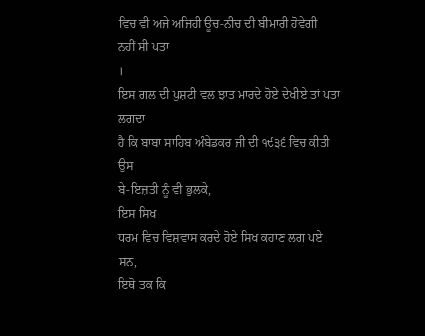ਵਿਚ ਵੀ ਅਜੇ ਅਜਿਹੀ ਊਚ-ਨੀਚ ਦੀ ਬੀਮਾਰੀ ਹੋਵੇਗੀ
ਨਹੀਂ ਸੀ ਪਤਾ
।
ਇਸ ਗਲ ਦੀ ਪੁਸ਼ਟੀ ਵਲ ਝਾਤ ਮਾਰਦੇ ਹੋਏ ਦੇਖੀਏ ਤਾਂ ਪਤਾ ਲਗਦਾ
ਹੈ ਕਿ ਬਾਬਾ ਸਾਹਿਬ ਅੰਬੇਡਕਰ ਜੀ ਦੀ ੧੯੩੬ ਵਿਚ ਕੀਤੀ ਉਸ
ਬੇ-ਇਜ਼ਤੀ ਨੂੰ ਵੀ ਭੁਲਕੇ,
ਇਸ ਸਿਖ
ਧਰਮ ਵਿਚ ਵਿਸ਼ਵਾਸ ਕਰਦੇ ਹੋਏ ਸਿਖ ਕਹਾਣ ਲਗ ਪਏ ਸਨ,
ਇਥੋ ਤਕ ਕਿ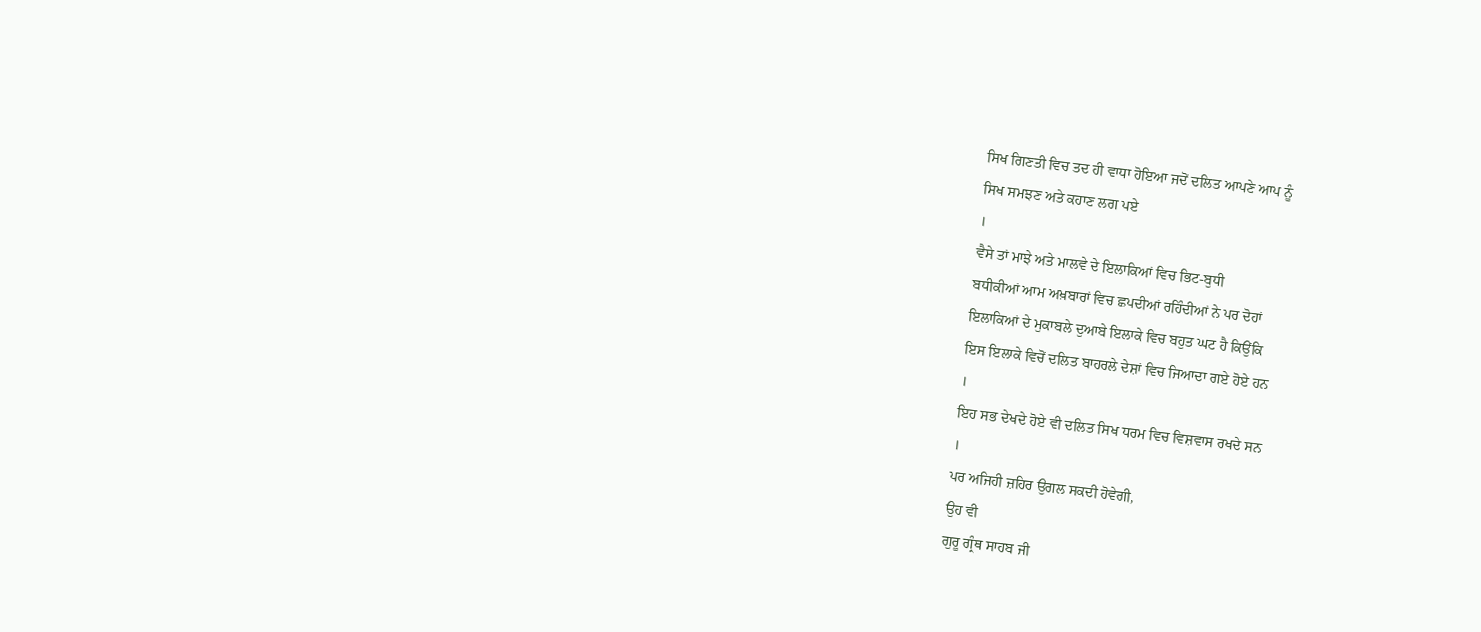ਸਿਖ ਗਿਣਤੀ ਵਿਚ ਤਦ ਹੀ ਵਾਧਾ ਹੋਇਆ ਜਦੋਂ ਦਲਿਤ ਆਪਣੇ ਆਪ ਨੂੰ
ਸਿਖ ਸਮਝਣ ਅਤੇ ਕਹਾਣ ਲਗ ਪਏ
।
ਵੈਸੇ ਤਾਂ ਮਾਝੇ ਅਤੇ ਮਾਲਵੇ ਦੇ ਇਲਾਕਿਆਂ ਵਿਚ ਭਿਟ-ਬੁਧੀ
ਬਧੀਕੀਆਂ ਆਮ ਅਖ਼ਬਾਰਾਂ ਵਿਚ ਛਪਦੀਆਂ ਰਹਿੰਦੀਆਂ ਨੇ ਪਰ ਦੋਹਾਂ
ਇਲਾਕਿਆਂ ਦੇ ਮੁਕਾਬਲੇ ਦੁਆਬੇ ਇਲਾਕੇ ਵਿਚ ਬਹੁਤ ਘਟ ਹੈ ਕਿਉਂਕਿ
ਇਸ ਇਲਾਕੇ ਵਿਚੋਂ ਦਲਿਤ ਬਾਹਰਲੇ ਦੇਸ਼ਾਂ ਵਿਚ ਜਿਆਦਾ ਗਏ ਹੋਏ ਹਨ
।
ਇਹ ਸਭ ਦੇਖਦੇ ਹੋਏ ਵੀ ਦਲਿਤ ਸਿਖ ਧਰਮ ਵਿਚ ਵਿਸ਼ਵਾਸ ਰਖਦੇ ਸਨ
।
ਪਰ ਅਜਿਹੀ ਜ਼ਹਿਰ ਉਗਲ ਸਕਦੀ ਹੋਵੇਗੀ,
ਉਹ ਵੀ
ਗੁਰੂ ਗ੍ਰੰਥ ਸਾਹਬ ਜੀ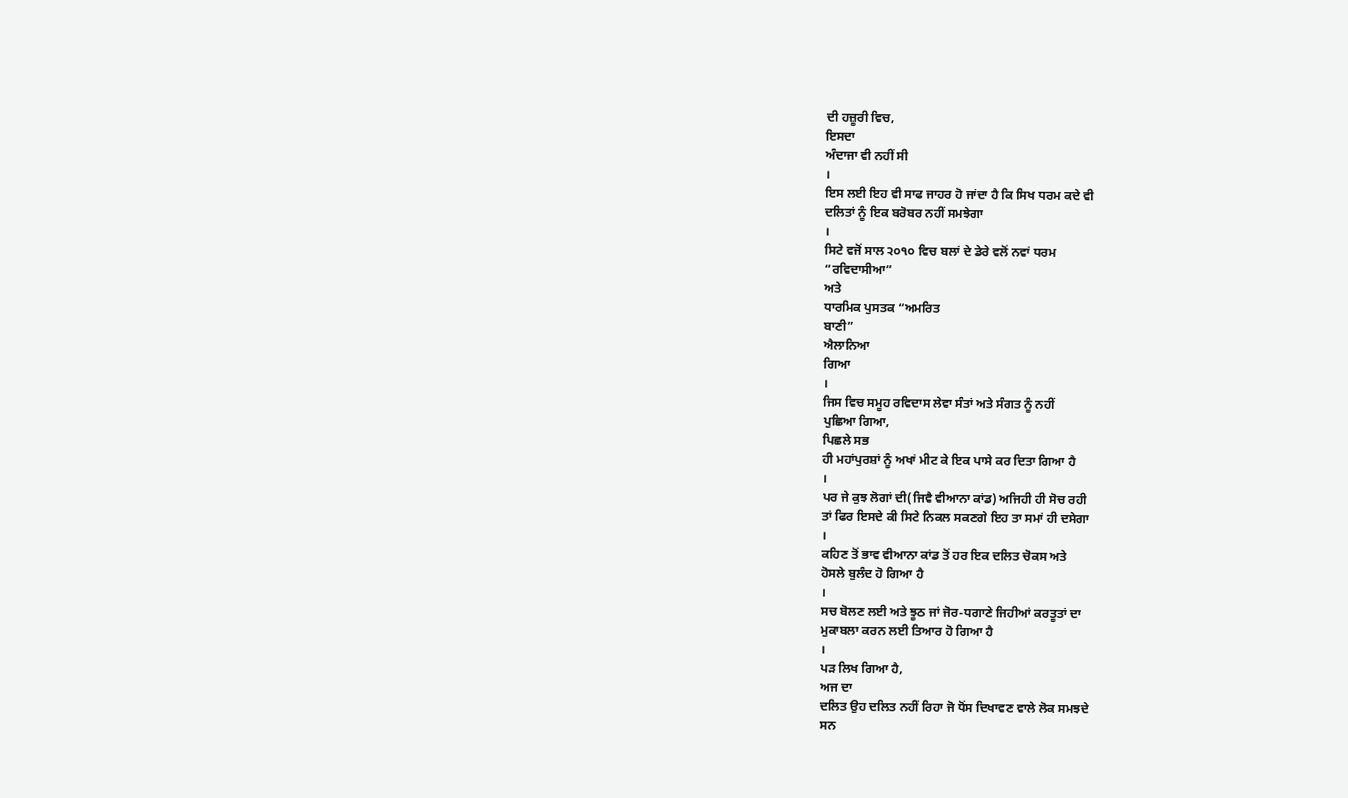ਦੀ ਹਜ਼ੂਰੀ ਵਿਚ,
ਇਸਦਾ
ਅੰਦਾਜਾ ਵੀ ਨਹੀਂ ਸੀ
।
ਇਸ ਲਈ ਇਹ ਵੀ ਸਾਫ ਜਾਹਰ ਹੋ ਜਾਂਦਾ ਹੈ ਕਿ ਸਿਖ ਧਰਮ ਕਦੇ ਵੀ
ਦਲਿਤਾਂ ਨੂੰ ਇਕ ਬਰੋਬਰ ਨਹੀਂ ਸਮਝੇਗਾ
।
ਸਿਟੇ ਵਜੋਂ ਸਾਲ ੨੦੧੦ ਵਿਚ ਬਲਾਂ ਦੇ ਡੇਰੇ ਵਲੋਂ ਨਵਾਂ ਧਰਮ
“ਰਵਿਦਾਸੀਆ”
ਅਤੇ
ਧਾਰਮਿਕ ਪੁਸਤਕ “ਅਮਰਿਤ
ਬਾਣੀ”
ਐਲਾਨਿਆ
ਗਿਆ
।
ਜਿਸ ਵਿਚ ਸਮੂਹ ਰਵਿਦਾਸ ਲੇਵਾ ਸੰਤਾਂ ਅਤੇ ਸੰਗਤ ਨੂੰ ਨਹੀਂ
ਪੁਛਿਆ ਗਿਆ,
ਪਿਛਲੇ ਸਭ
ਹੀ ਮਹਾਂਪੁਰਸ਼ਾਂ ਨੂੰ ਅਖਾਂ ਮੀਟ ਕੇ ਇਕ ਪਾਸੇ ਕਰ ਦਿਤਾ ਗਿਆ ਹੈ
।
ਪਰ ਜੇ ਕੁਝ ਲੋਗਾਂ ਦੀ(ਜਿਵੈ ਵੀਆਨਾ ਕਾਂਡ) ਅਜਿਹੀ ਹੀ ਸੋਚ ਰਹੀ
ਤਾਂ ਫਿਰ ਇਸਦੇ ਕੀ ਸਿਟੇ ਨਿਕਲ ਸਕਣਗੇ ਇਹ ਤਾ ਸਮਾਂ ਹੀ ਦਸੇਗਾ
।
ਕਹਿਣ ਤੋਂ ਭਾਵ ਵੀਆਨਾ ਕਾਂਡ ਤੋਂ ਹਰ ਇਕ ਦਲਿਤ ਚੋਕਸ ਅਤੇ
ਹੋਸਲੇ ਬੁਲੰਦ ਹੋ ਗਿਆ ਹੈ
।
ਸਚ ਬੋਲਣ ਲਈ ਅਤੇ ਝੂਠ ਜਾਂ ਜੋਰ-ਧਗਾਣੇ ਜਿਹੀਆਂ ਕਰਤੂਤਾਂ ਦਾ
ਮੁਕਾਬਲਾ ਕਰਨ ਲਈ ਤਿਆਰ ਹੋ ਗਿਆ ਹੈ
।
ਪੜ ਲਿਖ ਗਿਆ ਹੈ,
ਅਜ ਦਾ
ਦਲਿਤ ਉਹ ਦਲਿਤ ਨਹੀਂ ਰਿਹਾ ਜੋ ਧੋਂਸ ਦਿਖਾਵਣ ਵਾਲੇ ਲੋਕ ਸਮਝਦੇ
ਸਨ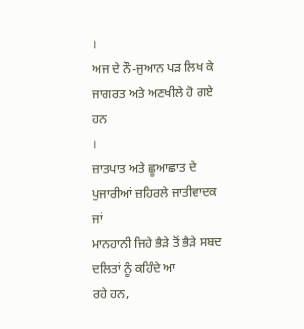।
ਅਜ ਦੇ ਨੌ-ਜੁਆਨ ਪੜ ਲਿਖ ਕੇ ਜਾਗਰਤ ਅਤੇ ਅਣਖੀਲੇ ਹੋ ਗਏ ਹਨ
।
ਜ਼ਾਤਪਾਤ ਅਤੇ ਛੂਆਛਾਤ ਦੇ ਪੁਜਾਰੀਆਂ ਜ਼ਹਿਰਲੇ ਜਾਤੀਵਾਦਕ ਜਾਂ
ਮਾਨਹਾਨੀ ਜਿਹੇ ਭੈੜੇ ਤੋਂ ਭੈੜੇ ਸਬਦ ਦਲਿਤਾਂ ਨੂੰ ਕਹਿੰਦੇ ਆ
ਰਹੇ ਹਨ,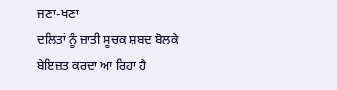ਜਣਾ-ਖਣਾ
ਦਲਿਤਾਂ ਨੂੰ ਜ਼ਾਤੀ ਸੂਚਕ ਸ਼ਬਦ ਬੋਲਕੇ ਬੇਇਜ਼ਤ ਕਰਦਾ ਆ ਰਿਹਾ ਹੈ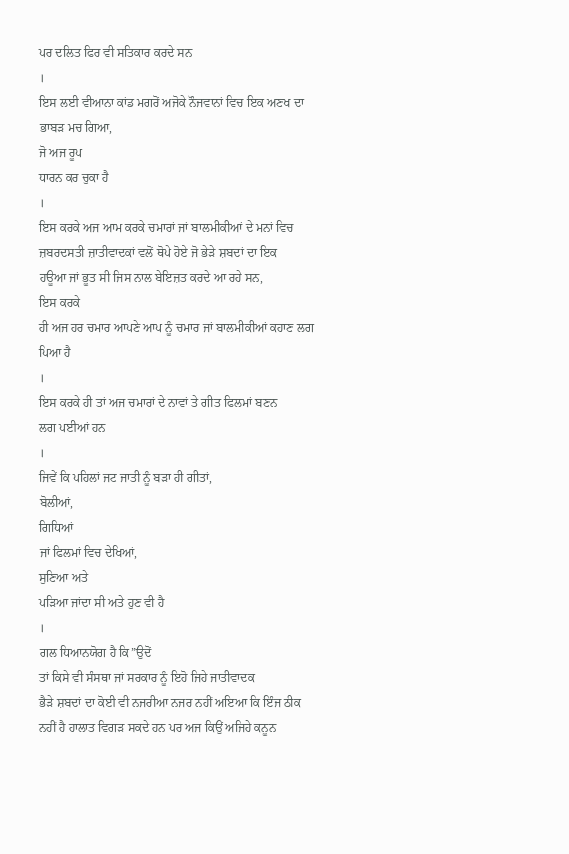ਪਰ ਦਲਿਤ ਫਿਰ ਵੀ ਸਤਿਕਾਰ ਕਰਦੇ ਸਨ
।
ਇਸ ਲਈ ਵੀਆਨਾ ਕਾਂਡ ਮਗਰੋਂ ਅਜੋਕੇ ਨੌਜਵਾਨਾਂ ਵਿਚ ਇਕ ਅਣਖ ਦਾ
ਭਾਬੜ ਮਚ ਗਿਆ,
ਜੋ ਅਜ ਰੂਪ
ਧਾਰਨ ਕਰ ਚੁਕਾ ਹੈ
।
ਇਸ ਕਰਕੇ ਅਜ ਆਮ ਕਰਕੇ ਚਮਾਰਾਂ ਜਾਂ ਬਾਲਮੀਕੀਆਂ ਦੇ ਮਨਾਂ ਵਿਚ
ਜ਼ਬਰਦਸਤੀ ਜ਼ਾਤੀਵਾਦਕਾਂ ਵਲੋਂ ਥੋਪੇ ਹੋਏ ਜੋ ਭੇੜੇ ਸ਼ਬਦਾਂ ਦਾ ਇਕ
ਹਊਆ ਜਾਂ ਭੂਤ ਸੀ ਜਿਸ ਨਾਲ ਬੇਇਜ਼ਤ ਕਰਦੇ ਆ ਰਹੇ ਸਨ,
ਇਸ ਕਰਕੇ
ਹੀ ਅਜ ਹਰ ਚਮਾਰ ਆਪਣੇ ਆਪ ਨੂੰ ਚਮਾਰ ਜਾਂ ਬਾਲਮੀਕੀਆਂ ਕਹਾਣ ਲਗ
ਪਿਆ ਹੈ
।
ਇਸ ਕਰਕੇ ਹੀ ਤਾਂ ਅਜ ਚਮਾਰਾਂ ਦੇ ਨਾਵਾਂ ਤੇ ਗੀਤ ਫਿਲਮਾਂ ਬਣਨ
ਲਗ ਪਈਆਂ ਹਨ
।
ਜਿਵੇਂ ਕਿ ਪਹਿਲਾਂ ਜਟ ਜਾਤੀ ਨੂੰ ਬੜਾ ਹੀ ਗੀਤਾਂ,
ਬੋਲੀਆਂ,
ਗਿਧਿਆਂ
ਜਾਂ ਫਿਲਮਾਂ ਵਿਚ ਦੇਖਿਆਂ,
ਸੁਣਿਆ ਅਤੇ
ਪੜਿਆ ਜਾਂਦਾ ਸੀ ਅਤੇ ਹੁਣ ਵੀ ਹੈ
।
ਗਲ ਧਿਆਨਯੋਗ ਹੈ ਕਿ”ਉਦੋਂ
ਤਾਂ ਕਿਸੇ ਵੀ ਸੰਸਥਾ ਜਾਂ ਸਰਕਾਰ ਨੂੰ ਇਹੋ ਜਿਹੇ ਜਾਤੀਵਾਦਕ
ਭੈੜੇ ਸ਼ਬਦਾਂ ਦਾ ਕੋਈ ਵੀ ਨਜਰੀਆ ਨਜਰ ਨਹੀਂ ਅਇਆ ਕਿ ਇੰਜ ਠੀਕ
ਨਹੀਂ ਹੈ ਹਾਲਾਤ ਵਿਗੜ ਸਕਦੇ ਹਨ ਪਰ ਅਜ ਕਿਉਂ ਅਜਿਹੇ ਕਨੂਨ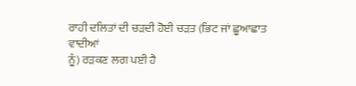ਰਾਹੀ ਦਲਿਤਾਂ ਦੀ ਚੜਦੀ ਹੋਈ ਚੜਤ (ਭਿਟ ਜਾਂ ਛੂਆਛਾਤ ਵਾਦੀਆਂ
ਨੂੰ) ਰੜਕਣ ਲਗ ਪਈ ਹੈ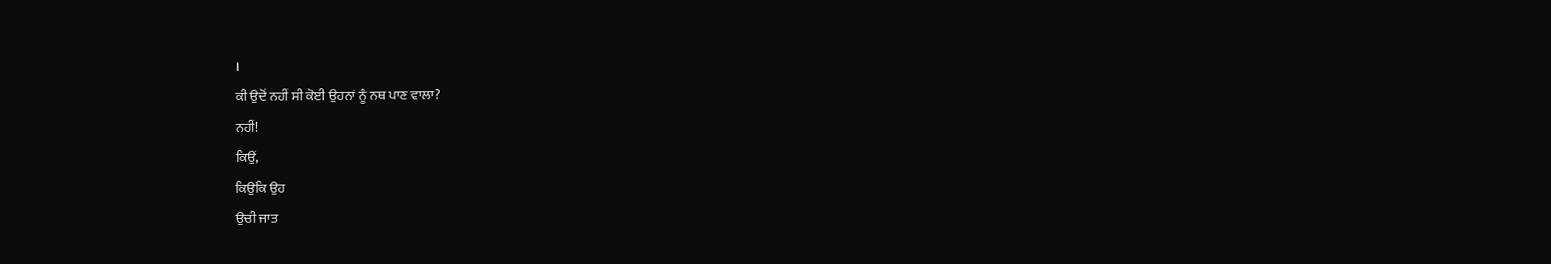।
ਕੀ ਉਦੋਂ ਨਹੀਂ ਸੀ ਕੋਈ ਉਹਨਾਂ ਨੂੰ ਨਥ ਪਾਣ ਵਾਲਾ?
ਨਹੀਂ!
ਕਿਉਂ,
ਕਿਉਂਕਿ ਉਹ
ਉਚੀ ਜਾਤ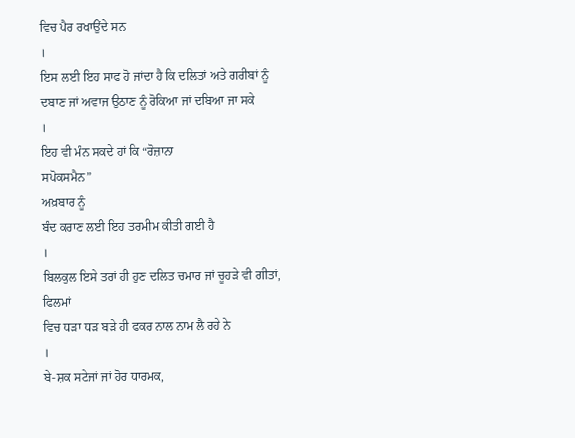ਵਿਚ ਪੈਰ ਰਖਾਉਂਦੇ ਸਨ
।
ਇਸ ਲਈ ਇਹ ਸਾਫ ਹੋ ਜਾਂਦਾ ਹੈ ਕਿ ਦਲਿਤਾਂ ਅਤੇ ਗਰੀਬਾਂ ਨੂੰ
ਦਬਾਣ ਜਾਂ ਅਵਾਜ ਉਠਾਣ ਨੂੰ ਰੋਕਿਆ ਜਾਂ ਦਬਿਆ ਜਾ ਸਕੇ
।
ਇਹ ਵੀ ਮੰਨ ਸਕਦੇ ਹਾਂ ਕਿ “ਰੋਜ਼ਾਨਾ
ਸਪੋਕਸਮੈਨ”
ਅਖ਼ਬਾਰ ਨੂੰ
ਬੰਦ ਕਰਾਣ ਲਈ ਇਹ ਤਰਮੀਮ ਕੀਤੀ ਗਈ ਹੈ
।
ਬਿਲਕੁਲ ਇਸੇ ਤਰਾਂ ਹੀ ਹੁਣ ਦਲਿਤ ਚਮਾਰ ਜਾਂ ਚੂਹੜੇ ਵੀ ਗੀਤਾਂ,
ਫਿਲਮਾਂ
ਵਿਚ ਧੜਾ ਧੜ ਬੜੇ ਹੀ ਫਕਰ ਨਾਲ ਨਾਮ ਲੈ ਰਹੇ ਨੇ
।
ਬੇ-ਸ਼ਕ ਸਟੇਜਾਂ ਜਾਂ ਹੋਰ ਧਾਰਮਕ,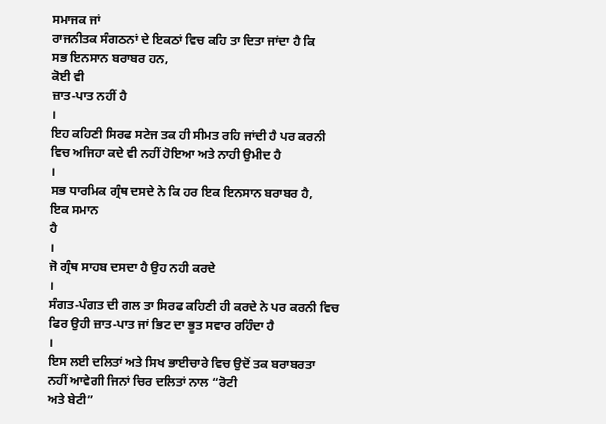ਸਮਾਜਕ ਜਾਂ
ਰਾਜਨੀਤਕ ਸੰਗਠਨਾਂ ਦੇ ਇਕਠਾਂ ਵਿਚ ਕਹਿ ਤਾ ਦਿਤਾ ਜਾਂਦਾ ਹੈ ਕਿ
ਸਭ ਇਨਸਾਨ ਬਰਾਬਰ ਹਨ,
ਕੋਈ ਵੀ
ਜ਼ਾਤ-ਪਾਤ ਨਹੀਂ ਹੈ
।
ਇਹ ਕਹਿਣੀ ਸਿਰਫ ਸਟੇਜ ਤਕ ਹੀ ਸੀਮਤ ਰਹਿ ਜਾਂਦੀ ਹੈ ਪਰ ਕਰਨੀ
ਵਿਚ ਅਜਿਹਾ ਕਦੇ ਵੀ ਨਹੀਂ ਹੋਇਆ ਅਤੇ ਨਾਹੀ ਉਮੀਦ ਹੈ
।
ਸਭ ਧਾਰਮਿਕ ਗ੍ਰੰਥ ਦਸਦੇ ਨੇ ਕਿ ਹਰ ਇਕ ਇਨਸਾਨ ਬਰਾਬਰ ਹੈ,
ਇਕ ਸਮਾਨ
ਹੈ
।
ਜੋ ਗ੍ਰੰਥ ਸਾਹਬ ਦਸਦਾ ਹੈ ਉਹ ਨਹੀ ਕਰਦੇ
।
ਸੰਗਤ-ਪੰਗਤ ਦੀ ਗਲ ਤਾ ਸਿਰਫ ਕਹਿਣੀ ਹੀ ਕਰਦੇ ਨੇ ਪਰ ਕਰਨੀ ਵਿਚ
ਫਿਰ ਉਹੀ ਜ਼ਾਤ-ਪਾਤ ਜਾਂ ਭਿਟ ਦਾ ਭੂਤ ਸਵਾਰ ਰਹਿੰਦਾ ਹੈ
।
ਇਸ ਲਈ ਦਲਿਤਾਂ ਅਤੇ ਸਿਖ ਭਾਈਚਾਰੇ ਵਿਚ ਉਦੋਂ ਤਕ ਬਰਾਬਰਤਾ
ਨਹੀਂ ਆਵੇਗੀ ਜਿਨਾਂ ਚਿਰ ਦਲਿਤਾਂ ਨਾਲ “ਰੋਟੀ
ਅਤੇ ਬੇਟੀ”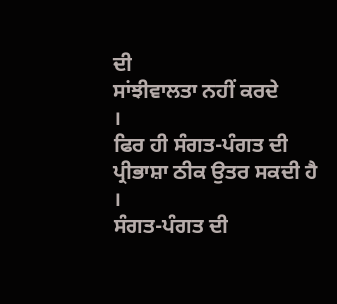ਦੀ
ਸਾਂਝੀਵਾਲਤਾ ਨਹੀਂ ਕਰਦੇ
।
ਫਿਰ ਹੀ ਸੰਗਤ-ਪੰਗਤ ਦੀ ਪ੍ਰੀਭਾਸ਼ਾ ਠੀਕ ਉਤਰ ਸਕਦੀ ਹੈ
।
ਸੰਗਤ-ਪੰਗਤ ਦੀ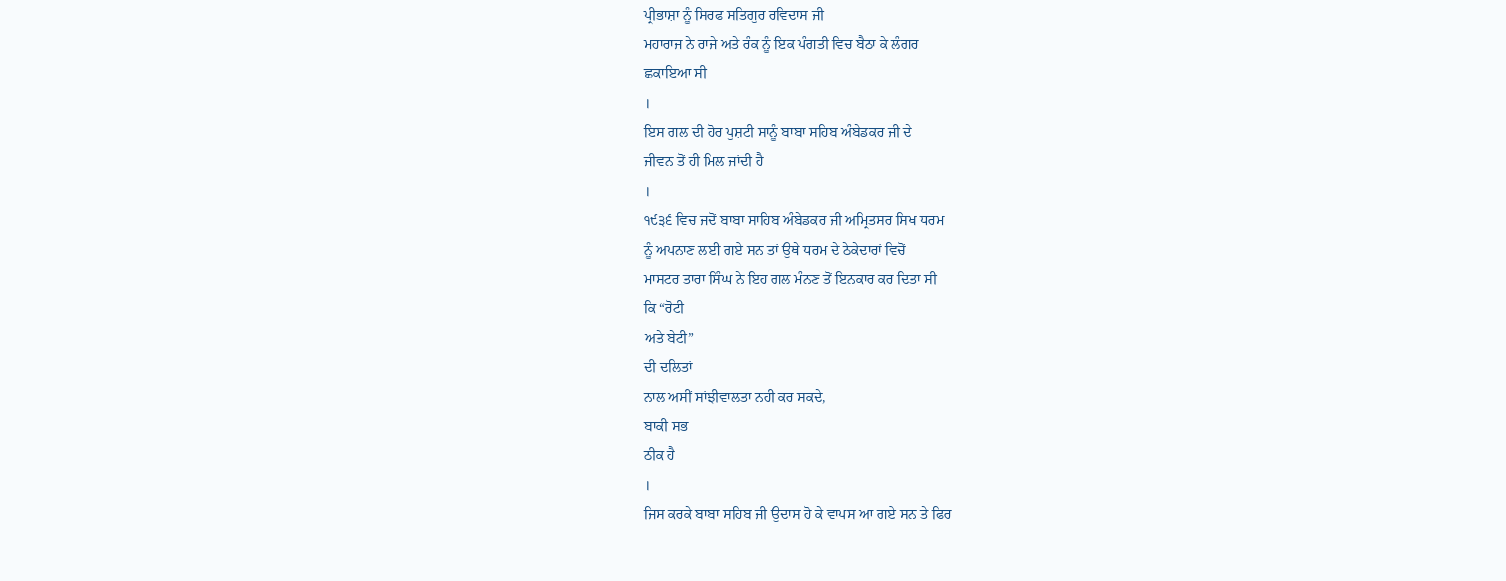ਪ੍ਰੀਭਾਸ਼ਾ ਨੂੰ ਸਿਰਫ ਸਤਿਗੁਰ ਰਵਿਦਾਸ ਜੀ
ਮਹਾਰਾਜ ਨੇ ਰਾਜੇ ਅਤੇ ਰੰਕ ਨੂੰ ਇਕ ਪੰਗਤੀ ਵਿਚ ਬੈਠਾ ਕੇ ਲੰਗਰ
ਛਕਾਇਆ ਸੀ
।
ਇਸ ਗਲ ਦੀ ਹੋਰ ਪੁਸ਼ਟੀ ਸਾਨੂੰ ਬਾਬਾ ਸਹਿਬ ਅੰਬੇਡਕਰ ਜੀ ਦੇ
ਜੀਵਨ ਤੋਂ ਹੀ ਮਿਲ ਜਾਂਦੀ ਹੈ
।
੧੯੩੬ ਵਿਚ ਜਦੋਂ ਬਾਬਾ ਸਾਹਿਬ ਅੰਬੇਡਕਰ ਜੀ ਅਮ੍ਰਿਤਸਰ ਸਿਖ ਧਰਮ
ਨੂੰ ਅਪਨਾਣ ਲਈ ਗਏ ਸਨ ਤਾਂ ਉਥੇ ਧਰਮ ਦੇ ਠੇਕੇਦਾਰਾਂ ਵਿਚੋਂ
ਮਾਸਟਰ ਤਾਰਾ ਸਿੰਘ ਨੇ ਇਹ ਗਲ ਮੰਨਣ ਤੋਂ ਇਨਕਾਰ ਕਰ ਦਿਤਾ ਸੀ
ਕਿ “ਰੋਟੀ
ਅਤੇ ਬੇਟੀ”
ਦੀ ਦਲਿਤਾਂ
ਨਾਲ ਅਸੀਂ ਸਾਂਝੀਵਾਲਤਾ ਨਹੀ ਕਰ ਸਕਦੇ,
ਬਾਕੀ ਸਭ
ਠੀਕ ਹੈ
।
ਜਿਸ ਕਰਕੇ ਬਾਬਾ ਸਹਿਬ ਜੀ ਉਦਾਸ ਹੋ ਕੇ ਵਾਪਸ ਆ ਗਏ ਸਨ ਤੇ ਫਿਰ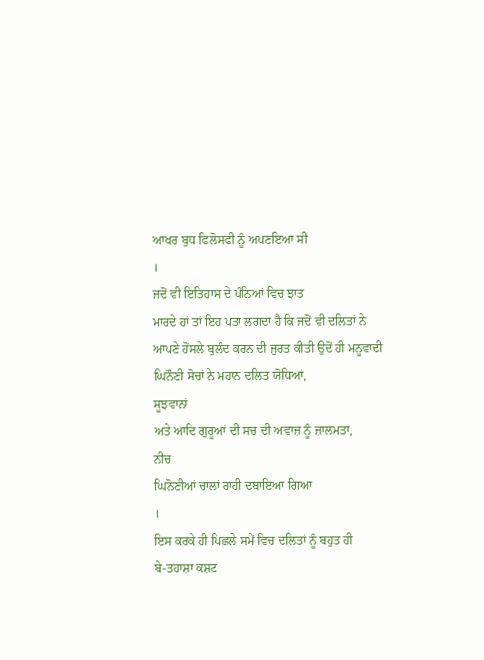ਆਖਰ ਬੁਧ ਫਿਲੋਸਫੀ ਨੂੰ ਅਪਣਇਆ ਸੀ
।
ਜਦੋਂ ਵੀ ਇਤਿਹਾਸ ਦੇ ਪੰਨਿਆਂ ਵਿਚ ਝਾਤ
ਮਾਰਦੇ ਹਾਂ ਤਾਂ ਇਹ ਪਤਾ ਲਗਦਾ ਹੈ ਕਿ ਜਦੋਂ ਵੀ ਦਲਿਤਾਂ ਨੇ
ਆਪਣੇ ਹੋਂਸਲੇ ਬੁਲੰਦ ਕਰਨ ਦੀ ਜੁਰਤ ਕੀਤੀ ਉਦੋਂ ਹੀ ਮਨੂਵਾਦੀ
ਘਿਨੌਣੀ ਸੋਚਾਂ ਨੇ ਮਹਾਨ ਦਲਿਤ ਯੋਧਿਆਂ,
ਸੂਝਵਾਨਾਂ
ਅਤੇ ਆਦਿ ਗੁਰੂਆਂ ਦੀ ਸਚ ਦੀ ਅਵਾਜ਼ ਨੂੰ ਜ਼ਾਲਮਤਾ,
ਨੀਚ
ਘਿਨੋਣੀਆਂ ਚਾਲਾਂ ਰਾਹੀ ਦਬਾਇਆ ਗਿਆ
।
ਇਸ ਕਰਕੇ ਹੀ ਪਿਛਲੇ ਸਮੇਂ ਵਿਚ ਦਲਿਤਾਂ ਨੂੰ ਬਹੁਤ ਹੀ
ਬੇ-ਤਹਾਸ਼ਾ ਕਸ਼ਟ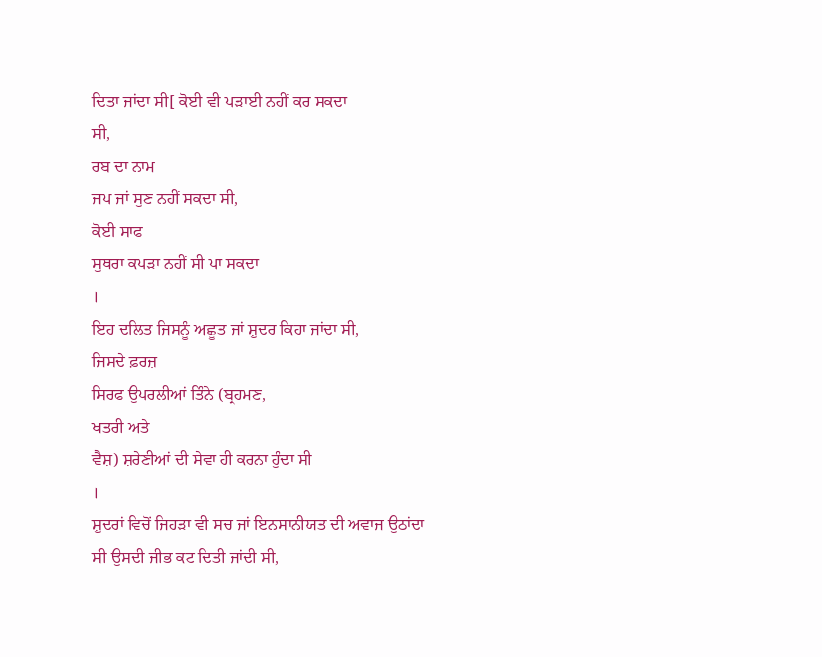ਦਿਤਾ ਜਾਂਦਾ ਸੀ[ ਕੋਈ ਵੀ ਪੜਾਈ ਨਹੀਂ ਕਰ ਸਕਦਾ
ਸੀ,
ਰਬ ਦਾ ਨਾਮ
ਜਪ ਜਾਂ ਸੁਣ ਨਹੀਂ ਸਕਦਾ ਸੀ,
ਕੋਈ ਸਾਫ
ਸੁਥਰਾ ਕਪੜਾ ਨਹੀਂ ਸੀ ਪਾ ਸਕਦਾ
।
ਇਹ ਦਲਿਤ ਜਿਸਨੂੰ ਅਛੂਤ ਜਾਂ ਸ਼ੁਦਰ ਕਿਹਾ ਜਾਂਦਾ ਸੀ,
ਜਿਸਦੇ ਫ਼ਰਜ਼
ਸਿਰਫ ਉਪਰਲੀਆਂ ਤਿੰਨੇ (ਬ੍ਰਹਮਣ,
ਖਤਰੀ ਅਤੇ
ਵੈਸ਼) ਸ਼ਰੇਣੀਆਂ ਦੀ ਸੇਵਾ ਹੀ ਕਰਨਾ ਹੁੰਦਾ ਸੀ
।
ਸ਼ੁਦਰਾਂ ਵਿਚੋਂ ਜਿਹੜਾ ਵੀ ਸਚ ਜਾਂ ਇਨਸਾਨੀਯਤ ਦੀ ਅਵਾਜ ਉਠਾਂਦਾ
ਸੀ ਉਸਦੀ ਜੀਭ ਕਟ ਦਿਤੀ ਜਾਂਦੀ ਸੀ,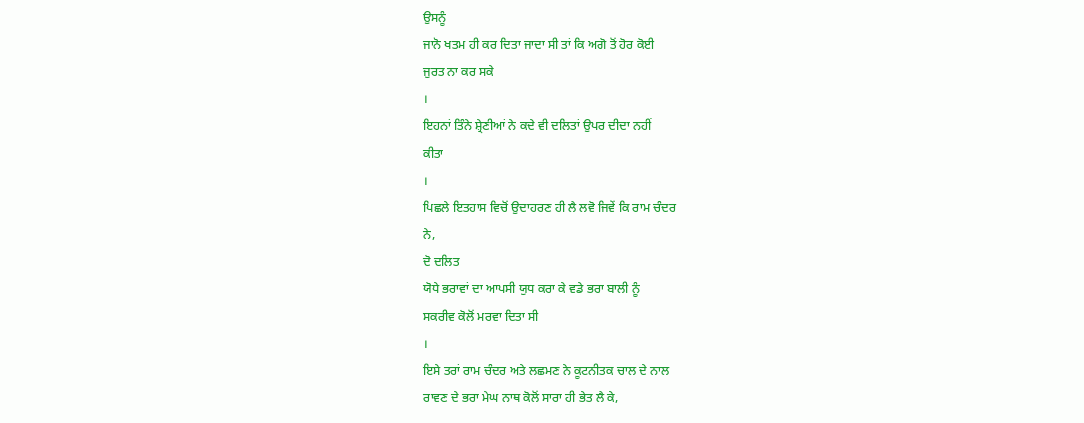ਉਸਨੂੰ
ਜਾਨੋ ਖਤਮ ਹੀ ਕਰ ਦਿਤਾ ਜਾਦਾ ਸੀ ਤਾਂ ਕਿ ਅਗੋ ਤੋਂ ਹੋਰ ਕੋਈ
ਜੁਰਤ ਨਾ ਕਰ ਸਕੇ
।
ਇਹਨਾਂ ਤਿੰਨੇ ਸ਼੍ਰੇਣੀਆਂ ਨੇ ਕਦੇ ਵੀ ਦਲਿਤਾਂ ਉਪਰ ਦੀਦਾ ਨਹੀਂ
ਕੀਤਾ
।
ਪਿਛਲੇ ਇਤਹਾਸ ਵਿਚੋਂ ਉਦਾਹਰਣ ਹੀ ਲੈ ਲਵੋ ਜਿਵੇਂ ਕਿ ਰਾਮ ਚੰਦਰ
ਨੇ,
ਦੋ ਦਲਿਤ
ਯੋਧੇ ਭਰਾਵਾਂ ਦਾ ਆਪਸੀ ਯੁਧ ਕਰਾ ਕੇ ਵਡੇ ਭਰਾ ਬਾਲੀ ਨੂੰ
ਸਕਰੀਵ ਕੋਲੋਂ ਮਰਵਾ ਦਿਤਾ ਸੀ
।
ਇਸੇ ਤਰਾਂ ਰਾਮ ਚੰਦਰ ਅਤੇ ਲਛਮਣ ਨੇ ਕੂਟਨੀਤਕ ਚਾਲ ਦੇ ਨਾਲ
ਰਾਵਣ ਦੇ ਭਰਾ ਮੇਘ ਨਾਥ ਕੋਲੋਂ ਸਾਰਾ ਹੀ ਭੇਤ ਲੈ ਕੇ,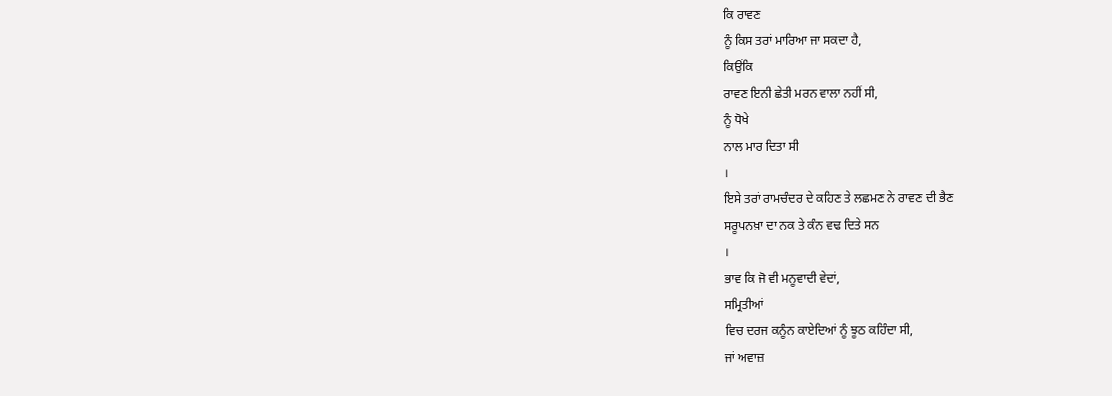ਕਿ ਰਾਵਣ
ਨੂੰ ਕਿਸ ਤਰਾਂ ਮਾਰਿਆ ਜਾ ਸਕਦਾ ਹੈ,
ਕਿਉਂਕਿ
ਰਾਵਣ ਇਨੀ ਛੇਤੀ ਮਰਨ ਵਾਲਾ ਨਹੀਂ ਸੀ,
ਨੂੰ ਧੋਖੇ
ਨਾਲ ਮਾਰ ਦਿਤਾ ਸੀ
।
ਇਸੇ ਤਰਾਂ ਰਾਮਚੰਦਰ ਦੇ ਕਹਿਣ ਤੇ ਲਛਮਣ ਨੇ ਰਾਵਣ ਦੀ ਭੈਣ
ਸਰੂਪਨਖ਼ਾ ਦਾ ਨਕ ਤੇ ਕੰਨ ਵਢ ਦਿਤੇ ਸਨ
।
ਭਾਵ ਕਿ ਜੋ ਵੀ ਮਨੂਵਾਦੀ ਵੇਦਾਂ,
ਸਮ੍ਰਿਤੀਆਂ
ਵਿਚ ਦਰਜ ਕਨੂੰਨ ਕਾਏਦਿਆਂ ਨੂੰ ਝੂਠ ਕਹਿੰਦਾ ਸੀ,
ਜਾਂ ਅਵਾਜ਼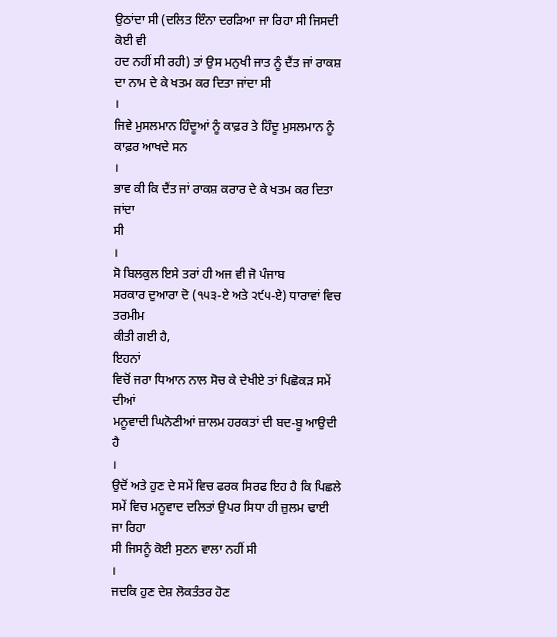ਉਠਾਂਦਾ ਸੀ (ਦਲਿਤ ਇੰਨਾ ਦਰੜਿਆ ਜਾ ਰਿਹਾ ਸੀ ਜਿਸਦੀ ਕੋਈ ਵੀ
ਹਦ ਨਹੀਂ ਸੀ ਰਹੀ) ਤਾਂ ਉਸ ਮਨੁਖੀ ਜਾਤ ਨੂੰ ਦੈਂਤ ਜਾਂ ਰਾਕਸ਼
ਦਾ ਨਾਮ ਦੇ ਕੇ ਖਤਮ ਕਰ ਦਿਤਾ ਜਾਂਦਾ ਸੀ
।
ਜਿਵੇ ਮੁਸਲਮਾਨ ਹਿੰਦੂਆਂ ਨੂੰ ਕਾਫ਼ਰ ਤੇ ਹਿੰਦੂ ਮੁਸਲਮਾਨ ਨੂੰ
ਕਾਫ਼ਰ ਆਖਦੇ ਸਨ
।
ਭਾਵ ਕੀ ਕਿ ਦੈਂਤ ਜਾਂ ਰਾਕਸ਼ ਕਰਾਰ ਦੇ ਕੇ ਖਤਮ ਕਰ ਦਿਤਾ ਜਾਂਦਾ
ਸੀ
।
ਸੋ ਬਿਲਕੁਲ ਇਸੇ ਤਰਾਂ ਹੀ ਅਜ ਵੀ ਜੋ ਪੰਜਾਬ
ਸਰਕਾਰ ਦੁਆਰਾ ਦੋ (੧੫੩-ਏ ਅਤੇ ੨੯੫-ਏ) ਧਾਰਾਵਾਂ ਵਿਚ ਤਰਮੀਮ
ਕੀਤੀ ਗਈ ਹੈ,
ਇਹਨਾਂ
ਵਿਚੋਂ ਜਰਾ ਧਿਆਨ ਨਾਲ ਸੋਚ ਕੇ ਦੇਖੀਏ ਤਾਂ ਪਿਛੋਕੜ ਸਮੇਂ ਦੀਆਂ
ਮਨੂਵਾਦੀ ਘਿਨੋਣੀਆਂ ਜ਼ਾਲਮ ਹਰਕਤਾਂ ਦੀ ਬਦ-ਬੂ ਆਉਦੀ ਹੈ
।
ਉਦੋਂ ਅਤੇ ਹੁਣ ਦੇ ਸਮੇਂ ਵਿਚ ਫਰਕ ਸਿਰਫ ਇਹ ਹੈ ਕਿ ਪਿਛਲੇ
ਸਮੇਂ ਵਿਚ ਮਨੂਵਾਦ ਦਲਿਤਾਂ ਉਪਰ ਸਿਧਾ ਹੀ ਜ਼ੁਲਮ ਢਾਈ ਜਾ ਰਿਹਾ
ਸੀ ਜਿਸਨੂੰ ਕੋਈ ਸੁਣਨ ਵਾਲਾ ਨਹੀਂ ਸੀ
।
ਜਦਕਿ ਹੁਣ ਦੇਸ਼ ਲੋਕਤੰਤਰ ਹੋਣ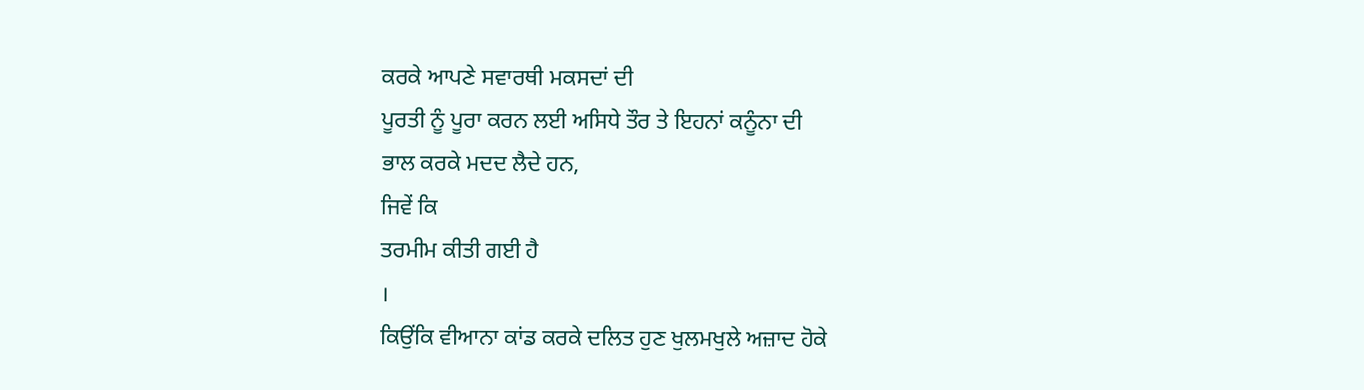ਕਰਕੇ ਆਪਣੇ ਸਵਾਰਥੀ ਮਕਸਦਾਂ ਦੀ
ਪੂਰਤੀ ਨੂੰ ਪੂਰਾ ਕਰਨ ਲਈ ਅਸਿਧੇ ਤੌਰ ਤੇ ਇਹਨਾਂ ਕਨੂੰਨਾ ਦੀ
ਭਾਲ ਕਰਕੇ ਮਦਦ ਲੈਦੇ ਹਨ,
ਜਿਵੇਂ ਕਿ
ਤਰਮੀਮ ਕੀਤੀ ਗਈ ਹੈ
।
ਕਿਉਂਕਿ ਵੀਆਨਾ ਕਾਂਡ ਕਰਕੇ ਦਲਿਤ ਹੁਣ ਖੁਲਮਖੁਲੇ ਅਜ਼ਾਦ ਹੋਕੇ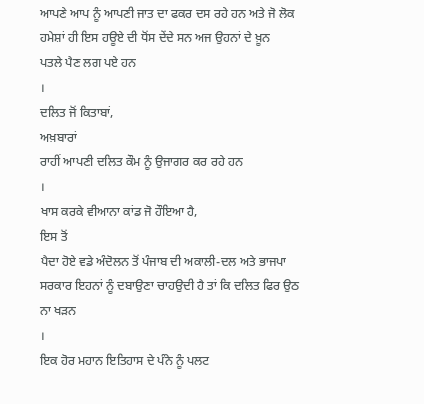ਆਪਣੇ ਆਪ ਨੂੰ ਆਪਣੀ ਜਾਤ ਦਾ ਫਕਰ ਦਸ ਰਹੇ ਹਨ ਅਤੇ ਜੋ ਲੋਕ
ਹਮੇਸ਼ਾਂ ਹੀ ਇਸ ਹਊਏ ਦੀ ਧੋਂਸ ਦੇਂਦੇ ਸਨ ਅਜ ਉਹਨਾਂ ਦੇ ਖ਼ੂਨ
ਪਤਲੇ ਪੈਣ ਲਗ ਪਏ ਹਨ
।
ਦਲਿਤ ਜੋਂ ਕਿਤਾਬਾਂ,
ਅਖ਼ਬਾਰਾਂ
ਰਾਹੀਂ ਆਪਣੀ ਦਲਿਤ ਕੌਮ ਨੂੰ ਉਜਾਗਰ ਕਰ ਰਹੇ ਹਨ
।
ਖਾਸ ਕਰਕੇ ਵੀਆਨਾ ਕਾਂਡ ਜੋ ਹੌਇਆ ਹੈ,
ਇਸ ਤੋਂ
ਪੈਦਾ ਹੋਏ ਵਡੇ ਅੰਦੋਲਨ ਤੋਂ ਪੰਜਾਬ ਦੀ ਅਕਾਲੀ-ਦਲ ਅਤੇ ਭਾਜਪਾ
ਸਰਕਾਰ ਇਹਨਾਂ ਨੂੰ ਦਬਾਉਣਾ ਚਾਹਉਦੀ ਹੈ ਤਾਂ ਕਿ ਦਲਿਤ ਫਿਰ ਉਠ
ਨਾ ਖੜਨ
।
ਇਕ ਹੋਰ ਮਹਾਨ ਇਤਿਹਾਸ ਦੇ ਪੰਨੇ ਨੂੰ ਪਲਟ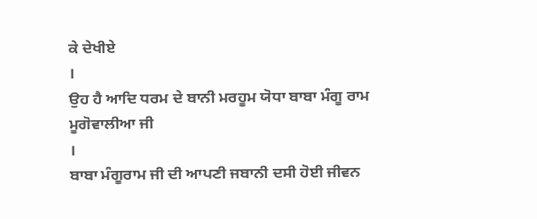ਕੇ ਦੇਖੀਏ
।
ਉਹ ਹੈ ਆਦਿ ਧਰਮ ਦੇ ਬਾਨੀ ਮਰਹੂਮ ਯੋਧਾ ਬਾਬਾ ਮੰਗੂ ਰਾਮ
ਮੂਗੋਵਾਲੀਆ ਜੀ
।
ਬਾਬਾ ਮੰਗੂਰਾਮ ਜੀ ਦੀ ਆਪਣੀ ਜਬਾਨੀ ਦਸੀ ਹੋਈ ਜੀਵਨ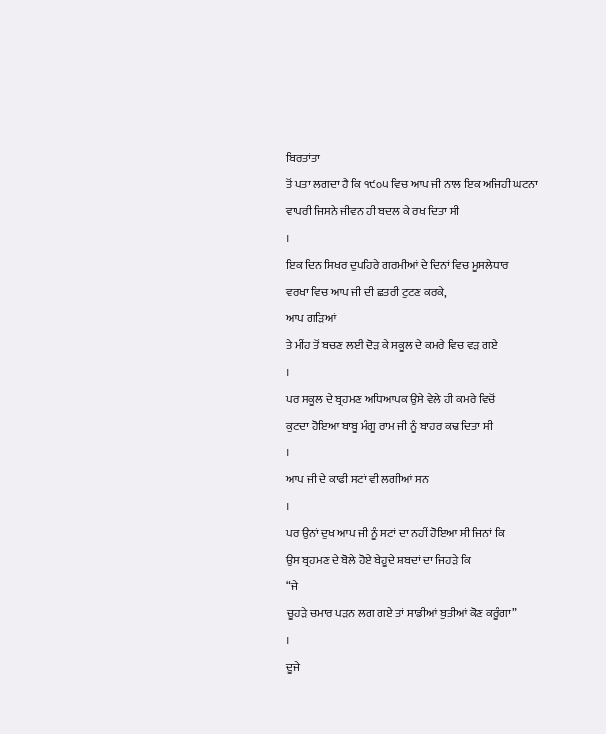ਬਿਰਤਾਂਤਾ
ਤੋਂ ਪਤਾ ਲਗਦਾ ਹੈ ਕਿ ੧੯੦੫ ਵਿਚ ਆਪ ਜੀ ਨਾਲ ਇਕ ਅਜਿਹੀ ਘਟਨਾ
ਵਾਪਰੀ ਜਿਸਨੇ ਜੀਵਨ ਹੀ ਬਦਲ ਕੇ ਰਖ ਦਿਤਾ ਸੀ
।
ਇਕ ਦਿਨ ਸਿਖਰ ਦੁਪਹਿਰੇ ਗਰਮੀਆਂ ਦੇ ਦਿਨਾਂ ਵਿਚ ਮੂਸਲੇਧਾਰ
ਵਰਖਾ ਵਿਚ ਆਪ ਜੀ ਦੀ ਛਤਰੀ ਟੁਟਣ ਕਰਕੇ,
ਆਪ ਗੜਿਆਂ
ਤੇ ਮੀਂਹ ਤੋਂ ਬਚਣ ਲਈ ਦੋੜ ਕੇ ਸਕੂਲ ਦੇ ਕਮਰੇ ਵਿਚ ਵੜ ਗਏ
।
ਪਰ ਸਕੂਲ ਦੇ ਬ੍ਰਹਮਣ ਅਧਿਆਪਕ ਉਸੇ ਵੇਲੇ ਹੀ ਕਮਰੇ ਵਿਚੋਂ
ਕੁਟਦਾ ਹੋਇਆ ਬਾਬੂ ਮੰਗੂ ਰਾਮ ਜੀ ਨੂੰ ਬਾਹਰ ਕਢ ਦਿਤਾ ਸੀ
।
ਆਪ ਜੀ ਦੇ ਕਾਫੀ ਸਟਾਂ ਵੀ ਲਗੀਆਂ ਸਨ
।
ਪਰ ਉਨਾਂ ਦੁਖ ਆਪ ਜੀ ਨੂੰ ਸਟਾਂ ਦਾ ਨਹੀਂ ਹੋਇਆ ਸੀ ਜਿਨਾਂ ਕਿ
ਉਸ ਬ੍ਰਹਮਣ ਦੇ ਬੋਲੇ ਹੋਏ ਬੇਹੂਦੇ ਸ਼ਬਦਾਂ ਦਾ ਜਿਹੜੇ ਕਿ
“ਜੇ
ਚੂਹੜੇ ਚਮਾਰ ਪੜਨ ਲਗ ਗਏ ਤਾਂ ਸਾਡੀਆਂ ਬੁਤੀਆਂ ਕੋਣ ਕਰੂੰਗਾ”
।
ਦੂਜੇ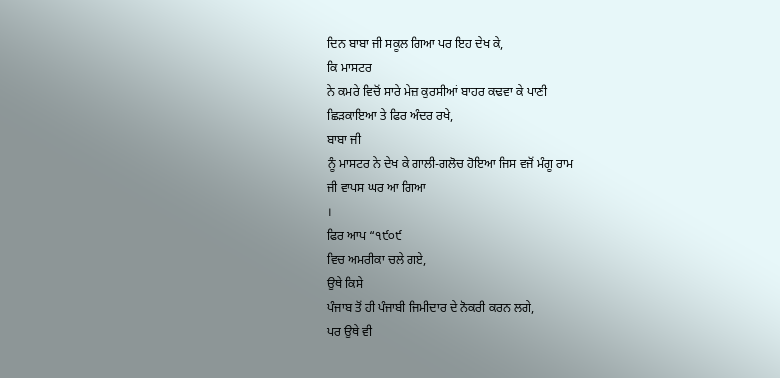ਦਿਨ ਬਾਬਾ ਜੀ ਸਕੂਲ ਗਿਆ ਪਰ ਇਹ ਦੇਖ ਕੇ,
ਕਿ ਮਾਸਟਰ
ਨੇ ਕਮਰੇ ਵਿਚੋਂ ਸਾਰੇ ਮੇਜ਼ ਕੁਰਸੀਆਂ ਬਾਹਰ ਕਢਵਾ ਕੇ ਪਾਣੀ
ਛਿੜਕਾਇਆ ਤੇ ਫਿਰ ਅੰਦਰ ਰਖੇ,
ਬਾਬਾ ਜੀ
ਨੂੰ ਮਾਸਟਰ ਨੇ ਦੇਖ ਕੇ ਗਾਲੀ-ਗਲੋਚ ਹੋਇਆ ਜਿਸ ਵਜੋਂ ਮੰਗੂ ਰਾਮ
ਜੀ ਵਾਪਸ ਘਰ ਆ ਗਿਆ
।
ਫਿਰ ਆਪ “੧੯੦੯
ਵਿਚ ਅਮਰੀਕਾ ਚਲੇ ਗਏ,
ਉਥੇ ਕਿਸੇ
ਪੰਜਾਬ ਤੋਂ ਹੀ ਪੰਜਾਬੀ ਜਿਮੀਦਾਰ ਦੇ ਨੋਕਰੀ ਕਰਨ ਲਗੇ,
ਪਰ ਉਥੇ ਵੀ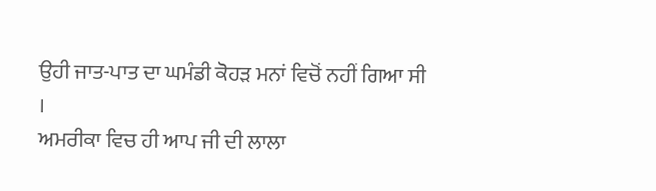ਉਹੀ ਜਾਤ-ਪਾਤ ਦਾ ਘਮੰਡੀ ਕੋਹੜ ਮਨਾਂ ਵਿਚੋਂ ਨਹੀਂ ਗਿਆ ਸੀ
।
ਅਮਰੀਕਾ ਵਿਚ ਹੀ ਆਪ ਜੀ ਦੀ ਲਾਲਾ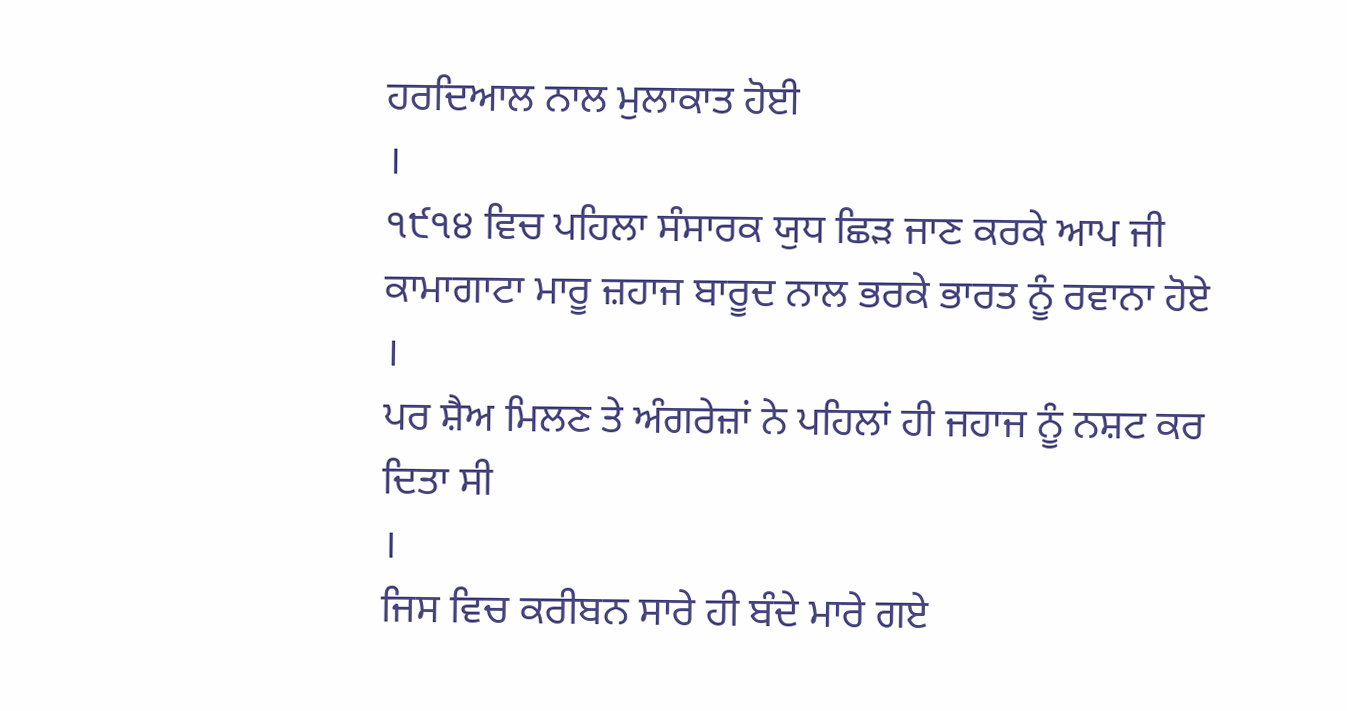ਹਰਦਿਆਲ ਨਾਲ ਮੁਲਾਕਾਤ ਹੋਈ
।
੧੯੧੪ ਵਿਚ ਪਹਿਲਾ ਸੰਸਾਰਕ ਯੁਧ ਛਿੜ ਜਾਣ ਕਰਕੇ ਆਪ ਜੀ
ਕਾਮਾਗਾਟਾ ਮਾਰੂ ਜ਼ਹਾਜ ਬਾਰੂਦ ਨਾਲ ਭਰਕੇ ਭਾਰਤ ਨੂੰ ਰਵਾਨਾ ਹੋਏ
।
ਪਰ ਸ਼ੈਅ ਮਿਲਣ ਤੇ ਅੰਗਰੇਜ਼ਾਂ ਨੇ ਪਹਿਲਾਂ ਹੀ ਜਹਾਜ ਨੂੰ ਨਸ਼ਟ ਕਰ
ਦਿਤਾ ਸੀ
।
ਜਿਸ ਵਿਚ ਕਰੀਬਨ ਸਾਰੇ ਹੀ ਬੰਦੇ ਮਾਰੇ ਗਏ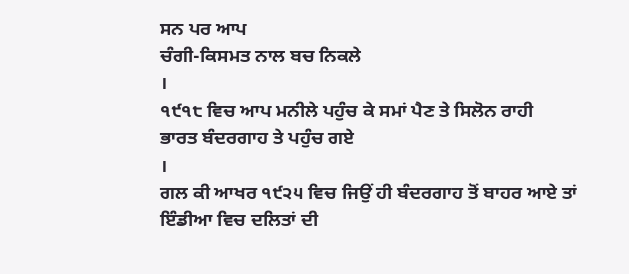ਸਨ ਪਰ ਆਪ
ਚੰਗੀ-ਕਿਸਮਤ ਨਾਲ ਬਚ ਨਿਕਲੇ
।
੧੯੧੮ ਵਿਚ ਆਪ ਮਨੀਲੇ ਪਹੁੰਚ ਕੇ ਸਮਾਂ ਪੈਣ ਤੇ ਸਿਲੋਨ ਰਾਹੀ
ਭਾਰਤ ਬੰਦਰਗਾਹ ਤੇ ਪਹੁੰਚ ਗਏ
।
ਗਲ ਕੀ ਆਖਰ ੧੯੨੫ ਵਿਚ ਜਿਉਂ ਹੀ ਬੰਦਰਗਾਹ ਤੋਂ ਬਾਹਰ ਆਏ ਤਾਂ
ਇੰਡੀਆ ਵਿਚ ਦਲਿਤਾਂ ਦੀ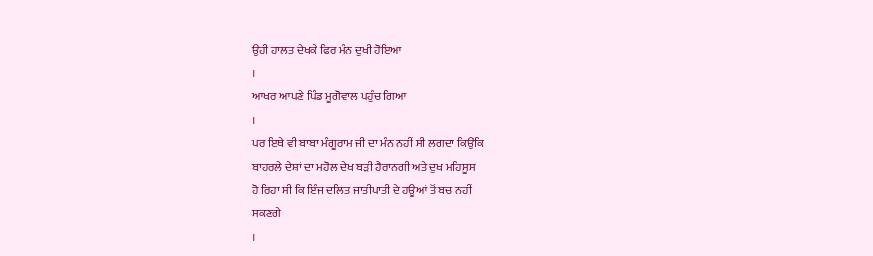ਉਹੀ ਹਾਲਤ ਦੇਖਕੇ ਫਿਰ ਮੰਨ ਦੁਖੀ ਹੋਇਆ
।
ਆਖਰ ਆਪਣੇ ਪਿੰਡ ਮੂਗੋਵਾਲ ਪਹੁੰਚ ਗਿਆ
।
ਪਰ ਇਥੇ ਵੀ ਬਾਬਾ ਮੰਗੂਰਾਮ ਜੀ ਦਾ ਮੰਨ ਨਹੀਂ ਸੀ ਲਗਦਾ ਕਿਉਂਕਿ
ਬਾਹਰਲੇ ਦੇਸ਼ਾਂ ਦਾ ਮਹੋਲ ਦੇਖ ਬੜੀ ਹੈਰਾਨਗੀ ਅਤੇ ਦੁਖ ਮਹਿਸੂਸ
ਹੋ ਰਿਹਾ ਸੀ ਕਿ ਇੰਜ ਦਲਿਤ ਜਾਤੀਪਾਤੀ ਦੇ ਹਊਆਂ ਤੋਂ ਬਚ ਨਹੀਂ
ਸਕਣਗੇ
।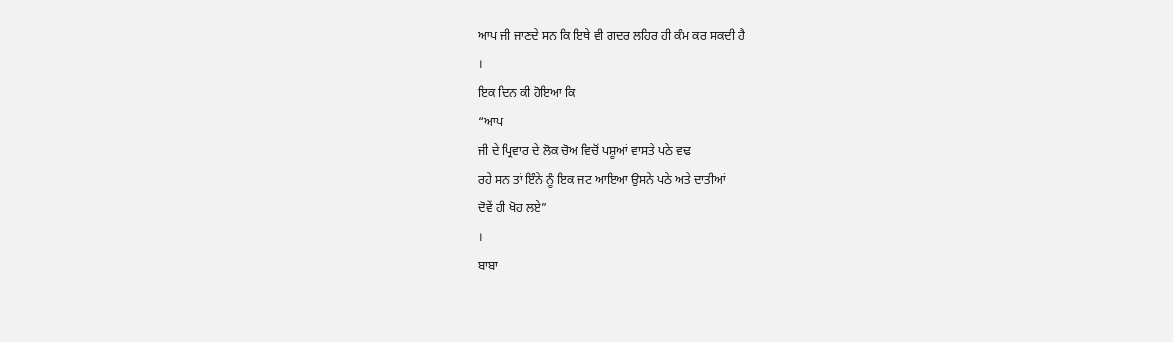ਆਪ ਜੀ ਜਾਣਦੇ ਸਨ ਕਿ ਇਥੇ ਵੀ ਗਦਰ ਲਹਿਰ ਹੀ ਕੰਮ ਕਰ ਸਕਦੀ ਹੈ
।
ਇਕ ਦਿਨ ਕੀ ਹੋਇਆ ਕਿ
“ਆਪ
ਜੀ ਦੇ ਪ੍ਰਿਵਾਰ ਦੇ ਲੋਕ ਚੋਅ ਵਿਚੋਂ ਪਸ਼ੂਆਂ ਵਾਸਤੇ ਪਠੇ ਵਢ
ਰਹੇ ਸਨ ਤਾਂ ਇੰਨੇ ਨੂੰ ਇਕ ਜਟ ਆਇਆ ਉਸਨੇ ਪਠੇ ਅਤੇ ਦਾਤੀਆਂ
ਦੋਵੇਂ ਹੀ ਖੋਹ ਲਏ”
।
ਬਾਬਾ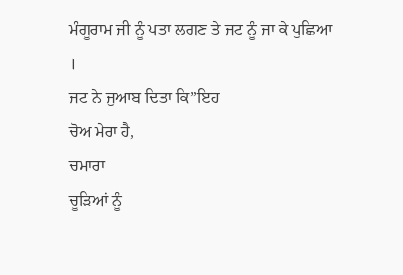ਮੰਗੂਰਾਮ ਜੀ ਨੂੰ ਪਤਾ ਲਗਣ ਤੇ ਜਟ ਨੂੰ ਜਾ ਕੇ ਪੁਛਿਆ
।
ਜਟ ਨੇ ਜੁਆਬ ਦਿਤਾ ਕਿ”ਇਹ
ਚੋਅ ਮੇਰਾ ਹੈ,
ਚਮਾਰਾ
ਚੂੜਿਆਂ ਨੂੰ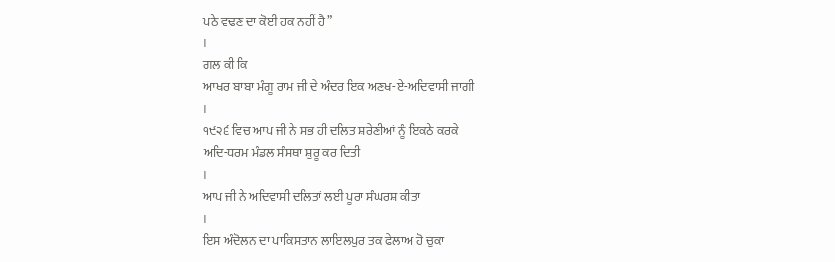ਪਠੇ ਵਢਣ ਦਾ ਕੋਈ ਹਕ ਨਹੀਂ ਹੈ”
।
ਗਲ ਕੀ ਕਿ
ਆਖਰ ਬਾਬਾ ਮੰਗੂ ਰਾਮ ਜੀ ਦੇ ਅੰਦਰ ਇਕ ਅਣਖ-ਏ-ਅਦਿਵਾਸੀ ਜਾਗੀ
।
੧੯੨੬ ਵਿਚ ਆਪ ਜੀ ਨੇ ਸਭ ਹੀ ਦਲਿਤ ਸ਼ਰੇਣੀਆਂ ਨੂੰ ਇਕਠੇ ਕਰਕੇ
ਅਦਿ-ਧਰਮ ਮੰਡਲ ਸੰਸਥਾ ਸ਼ੁਰੂ ਕਰ ਦਿਤੀ
।
ਆਪ ਜੀ ਨੇ ਅਦਿਵਾਸੀ ਦਲਿਤਾਂ ਲਈ ਪੂਰਾ ਸੰਘਰਸ਼ ਕੀਤਾ
।
ਇਸ ਅੰਦੋਲਨ ਦਾ ਪਾਕਿਸਤਾਨ ਲਾਇਲਪੁਰ ਤਕ ਫੇਲਾਅ ਹੋ ਚੁਕਾ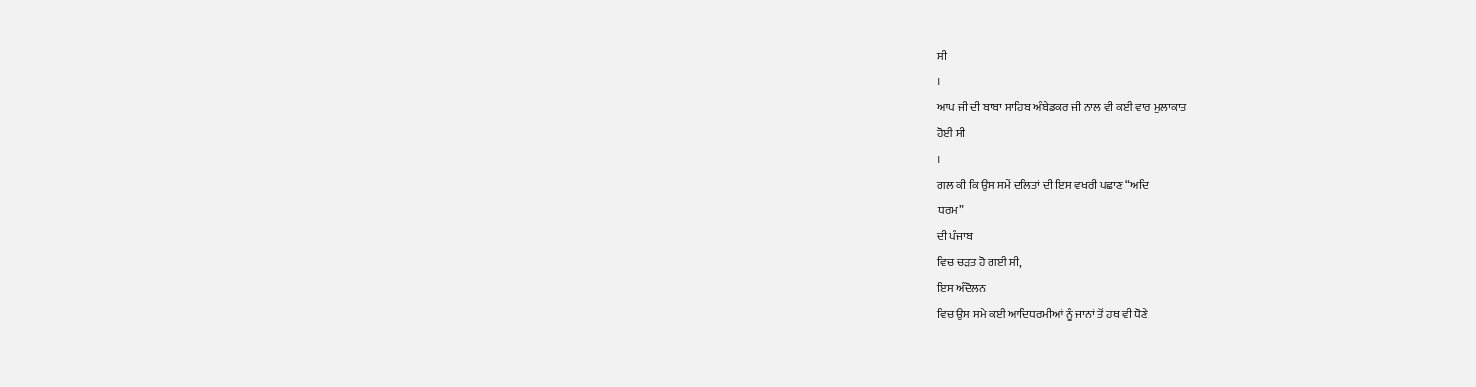ਸੀ
।
ਆਪ ਜੀ ਦੀ ਬਾਬਾ ਸਾਹਿਬ ਅੰਬੇਡਕਰ ਜੀ ਨਾਲ ਵੀ ਕਈ ਵਾਰ ਮੁਲਾਕਾਤ
ਹੋਈ ਸੀ
।
ਗਲ ਕੀ ਕਿ ਉਸ ਸਮੇਂ ਦਲਿਤਾਂ ਦੀ ਇਸ ਵਖਰੀ ਪਛਾਣ “ਅਦਿ
ਧਰਮ”
ਦੀ ਪੰਜਾਬ
ਵਿਚ ਚੜਤ ਹੋ ਗਈ ਸੀ,
ਇਸ ਅੰਦੋਲਨ
ਵਿਚ ਉਸ ਸਮੇ ਕਈ ਆਦਿਧਰਮੀਆਂ ਨੂੰ ਜਾਨਾਂ ਤੋਂ ਹਥ ਵੀ ਧੋਣੇ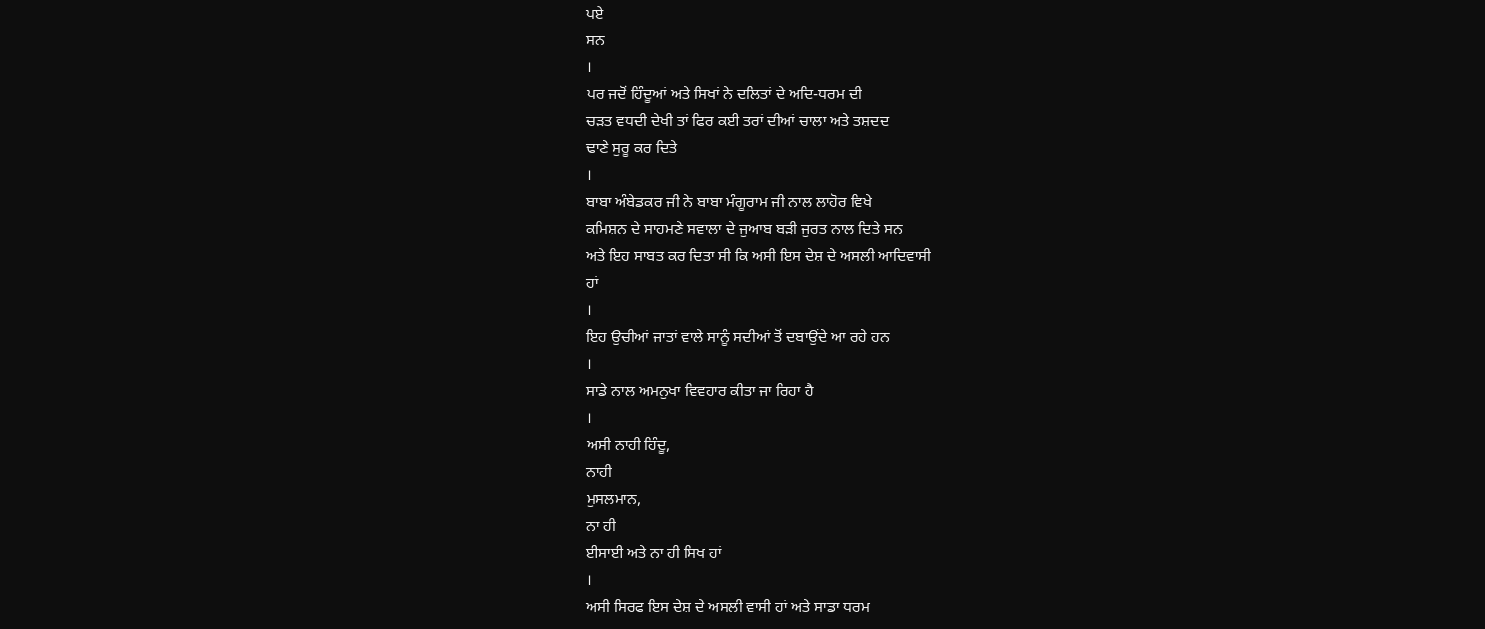ਪਏ
ਸਨ
।
ਪਰ ਜਦੋਂ ਹਿੰਦੂਆਂ ਅਤੇ ਸਿਖਾਂ ਨੇ ਦਲਿਤਾਂ ਦੇ ਅਦਿ-ਧਰਮ ਦੀ
ਚੜਤ ਵਧਦੀ ਦੇਖੀ ਤਾਂ ਫਿਰ ਕਈ ਤਰਾਂ ਦੀਆਂ ਚਾਲਾ ਅਤੇ ਤਸ਼ਦਦ
ਢਾਣੇ ਸੁਰੂ ਕਰ ਦਿਤੇ
।
ਬਾਬਾ ਅੰਬੇਡਕਰ ਜੀ ਨੇ ਬਾਬਾ ਮੰਗੂਰਾਮ ਜੀ ਨਾਲ ਲਾਹੋਰ ਵਿਖੇ
ਕਮਿਸ਼ਨ ਦੇ ਸਾਹਮਣੇ ਸਵਾਲਾ ਦੇ ਜੁਆਬ ਬੜੀ ਜੁਰਤ ਨਾਲ ਦਿਤੇ ਸਨ
ਅਤੇ ਇਹ ਸਾਬਤ ਕਰ ਦਿਤਾ ਸੀ ਕਿ ਅਸੀ ਇਸ ਦੇਸ਼ ਦੇ ਅਸਲੀ ਆਦਿਵਾਸੀ
ਹਾਂ
।
ਇਹ ਉਚੀਆਂ ਜਾਤਾਂ ਵਾਲੇ ਸਾਨੂੰ ਸਦੀਆਂ ਤੋਂ ਦਬਾਉਂਦੇ ਆ ਰਹੇ ਹਨ
।
ਸਾਡੇ ਨਾਲ ਅਮਨੁਖਾ ਵਿਵਹਾਰ ਕੀਤਾ ਜਾ ਰਿਹਾ ਹੈ
।
ਅਸੀ ਨਾਹੀ ਹਿੰਦੂ,
ਨਾਹੀ
ਮੁਸਲਮਾਨ,
ਨਾ ਹੀ
ਈਸਾਈ ਅਤੇ ਨਾ ਹੀ ਸਿਖ ਹਾਂ
।
ਅਸੀ ਸਿਰਫ ਇਸ ਦੇਸ਼ ਦੇ ਅਸਲੀ ਵਾਸੀ ਹਾਂ ਅਤੇ ਸਾਡਾ ਧਰਮ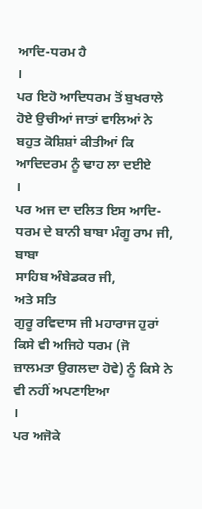ਆਦਿ-ਧਰਮ ਹੈ
।
ਪਰ ਇਹੋ ਆਦਿਧਰਮ ਤੋਂ ਬੁਖਰਾਲੇ ਹੋਏ ਉਚੀਆਂ ਜਾਤਾਂ ਵਾਲਿਆਂ ਨੇ
ਬਹੁਤ ਕੋਸ਼ਿਸ਼ਾਂ ਕੀਤੀਆਂ ਕਿ ਆਦਿਦਰਮ ਨੂੰ ਢਾਹ ਲਾ ਦਈਏ
।
ਪਰ ਅਜ ਦਾ ਦਲਿਤ ਇਸ ਆਦਿ-ਧਰਮ ਦੇ ਬਾਨੀ ਬਾਬਾ ਮੰਗੂ ਰਾਮ ਜੀ,
ਬਾਬਾ
ਸਾਹਿਬ ਅੰਬੇਡਕਰ ਜੀ,
ਅਤੇ ਸਤਿ
ਗੁਰੂ ਰਵਿਦਾਸ ਜੀ ਮਹਾਰਾਜ ਹੁਰਾਂ ਕਿਸੇ ਵੀ ਅਜਿਹੇ ਧਰਮ (ਜੋ
ਜ਼ਾਲਮਤਾ ਉਗਲਦਾ ਹੋਵੇ) ਨੂੰ ਕਿਸੇ ਨੇ ਵੀ ਨਹੀਂ ਅਪਣਾਇਆ
।
ਪਰ ਅਜੋਕੇ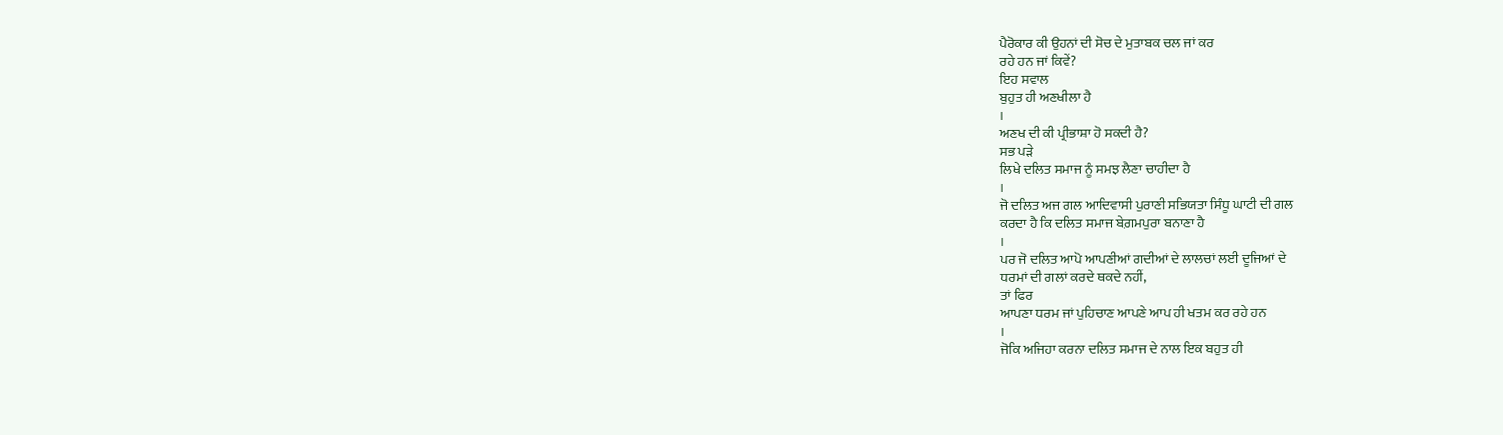ਪੈਰੋਕਾਰ ਕੀ ਉਹਨਾਂ ਦੀ ਸੋਚ ਦੇ ਮੁਤਾਬਕ ਚਲ ਜਾਂ ਕਰ
ਰਹੇ ਹਨ ਜਾਂ ਕਿਵੇਂ?
ਇਹ ਸਵਾਲ
ਬੁਹੁਤ ਹੀ ਅਣਖੀਲਾ ਹੈ
।
ਅਣਖ ਦੀ ਕੀ ਪ੍ਰੀਭਾਸ਼ਾ ਹੋ ਸਕਦੀ ਹੈ?
ਸਭ ਪੜੇ
ਲਿਖੇ ਦਲਿਤ ਸਮਾਜ ਨੂੰ ਸਮਝ ਲੈਣਾ ਚਾਹੀਦਾ ਹੈ
।
ਜੋ ਦਲਿਤ ਅਜ ਗਲ ਆਦਿਵਾਸੀ ਪੁਰਾਣੀ ਸਭਿਯਤਾ ਸਿੰਧੂ ਘਾਟੀ ਦੀ ਗਲ
ਕਰਦਾ ਹੈ ਕਿ ਦਲਿਤ ਸਮਾਜ ਬੇਗ਼ਮਪੁਰਾ ਬਨਾਣਾ ਹੈ
।
ਪਰ ਜੋ ਦਲਿਤ ਆਪੋ ਆਪਣੀਆਂ ਗਦੀਆਂ ਦੇ ਲਾਲਚਾਂ ਲਈ ਦੂਜਿਆਂ ਦੇ
ਧਰਮਾਂ ਦੀ ਗਲਾਂ ਕਰਦੇ ਥਕਦੇ ਨਹੀਂ,
ਤਾਂ ਫਿਰ
ਆਪਣਾ ਧਰਮ ਜਾਂ ਪੁਹਿਚਾਣ ਆਪਣੇ ਆਪ ਹੀ ਖਤਮ ਕਰ ਰਹੇ ਹਨ
।
ਜੋਕਿ ਅਜਿਹਾ ਕਰਨਾ ਦਲਿਤ ਸਮਾਜ ਦੇ ਨਾਲ ਇਕ ਬਹੁਤ ਹੀ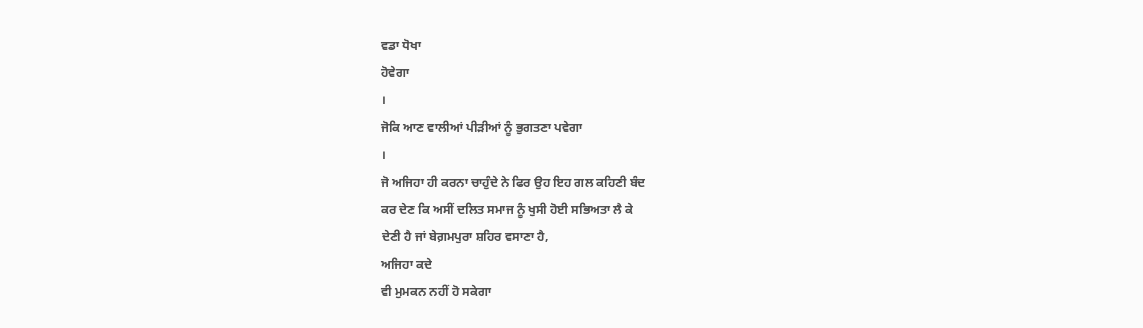ਵਡਾ ਧੋਖਾ
ਹੋਵੇਗਾ
।
ਜੋਕਿ ਆਣ ਵਾਲੀਆਂ ਪੀੜੀਆਂ ਨੂੰ ਭੁਗਤਣਾ ਪਵੇਗਾ
।
ਜੋ ਅਜਿਹਾ ਹੀ ਕਰਨਾ ਚਾਹੁੰਦੇ ਨੇ ਫਿਰ ਉਹ ਇਹ ਗਲ ਕਹਿਣੀ ਬੰਦ
ਕਰ ਦੇਣ ਕਿ ਅਸੀਂ ਦਲਿਤ ਸਮਾਜ ਨੂੰ ਖੁਸੀ ਹੋਈ ਸਭਿਅਤਾ ਲੈ ਕੇ
ਦੇਣੀ ਹੈ ਜਾਂ ਬੇਗ਼ਮਪੁਰਾ ਸ਼ਹਿਰ ਵਸਾਣਾ ਹੈ,
ਅਜਿਹਾ ਕਦੇ
ਵੀ ਮੁਮਕਨ ਨਹੀਂ ਹੋ ਸਕੇਗਾ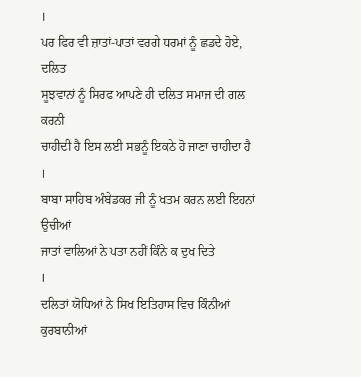।
ਪਰ ਫਿਰ ਵੀ ਜ਼ਾਤਾਂ-ਪਾਤਾਂ ਵਰਗੇ ਧਰਮਾਂ ਨੂੰ ਛਡਦੇ ਹੋਏ,
ਦਲਿਤ
ਸੂਝਵਾਨਾਂ ਨੂੰ ਸਿਰਫ ਆਪਣੇ ਹੀ ਦਲਿਤ ਸਮਾਜ ਦੀ ਗਲ ਕਰਨੀ
ਚਾਹੀਦੀ ਹੈ ਇਸ ਲਈ ਸਭਨੂੰ ਇਕਠੇ ਹੋ ਜਾਣਾ ਚਾਹੀਦਾ ਹੈ
।
ਬਾਬਾ ਸਾਹਿਬ ਅੰਬੇਡਕਰ ਜੀ ਨੂੰ ਖਤਮ ਕਰਨ ਲਈ ਇਹਨਾਂ ਉਚੀਆਂ
ਜਾਤਾਂ ਵਾਲਿਆਂ ਨੇ ਪਤਾ ਨਹੀਂ ਕਿੰਨੇ ਕ ਦੁਖ ਦਿਤੇ
।
ਦਲਿਤਾਂ ਯੋਧਿਆਂ ਨੇ ਸਿਖ ਇਤਿਹਾਸ ਵਿਚ ਕਿੰਨੀਆਂ ਕੁਰਬਾਨੀਆਂ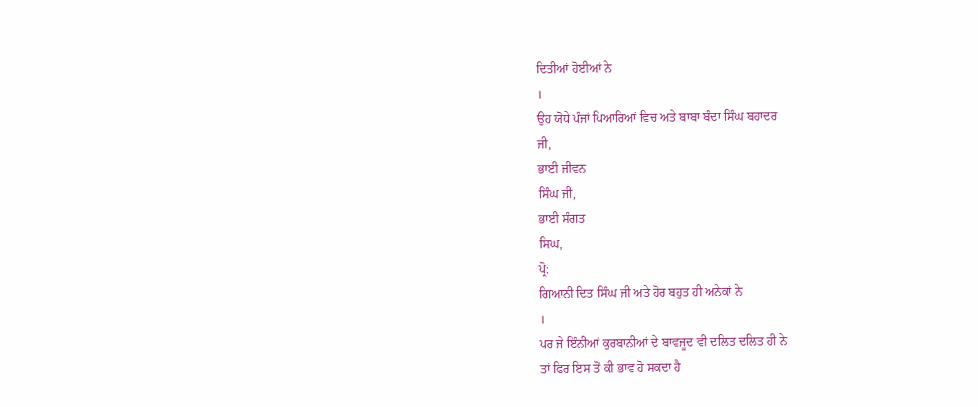ਦਿਤੀਆਂ ਹੋਈਆਂ ਨੇ
।
ਉਹ ਯੋਧੇ ਪੰਜਾਂ ਪਿਆਰਿਆਂ ਵਿਚ ਅਤੇ ਬਾਬਾ ਬੰਦਾ ਸਿੰਘ ਬਹਾਦਰ
ਜੀ,
ਭਾਈ ਜੀਵਨ
ਸਿੰਘ ਜੀ,
ਭਾਈ ਸੰਗਤ
ਸਿਘ,
ਪ੍ਰੋ:
ਗਿਆਨੀ ਦਿਤ ਸਿੰਘ ਜੀ ਅਤੇ ਹੋਰ ਬਹੁਤ ਹੀ ਅਨੇਕਾਂ ਨੇ
।
ਪਰ ਜੇ ਇੰਨੀਆਂ ਕੁਰਬਾਨੀਆਂ ਦੇ ਬਾਵਜੂਦ ਵੀ ਦਲਿਤ ਦਲਿਤ ਹੀ ਨੇ
ਤਾਂ ਫਿਰ ਇਸ ਤੋਂ ਕੀ ਭਾਵ ਹੋ ਸਕਦਾ ਹੈ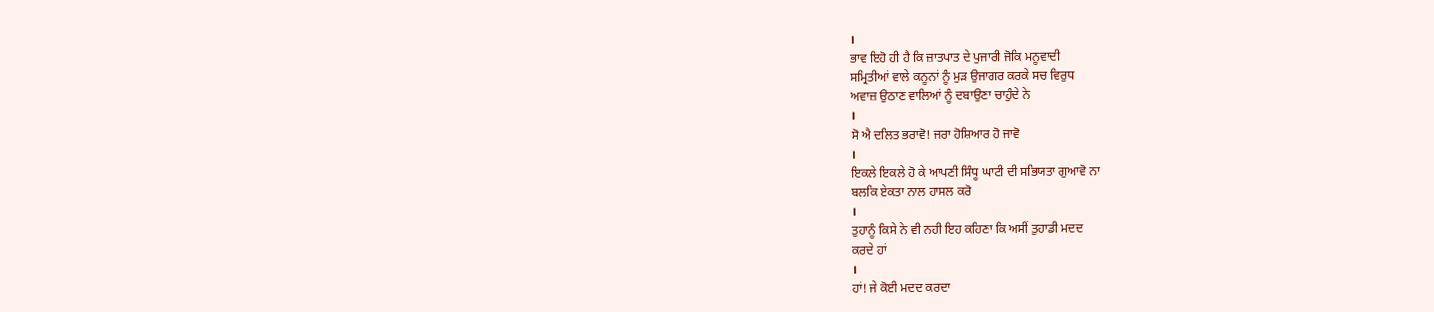।
ਭਾਵ ਇਹੋ ਹੀ ਹੈ ਕਿ ਜ਼ਾਤਪਾਤ ਦੇ ਪੁਜਾਰੀ ਜੋਕਿ ਮਨੂਵਾਦੀ
ਸਮ੍ਰਿਤੀਆਂ ਵਾਲੇ ਕਨੂਨਾਂ ਨੂੰ ਮੁੜ ਉਜਾਗਰ ਕਰਕੇ ਸਚ ਵਿਰੁਧ
ਅਵਾਜ਼ ਉਠਾਣ ਵਾਲਿਆਂ ਨੂੰ ਦਬਾਉਣਾ ਚਾਹੁੰਦੇ ਨੇ
।
ਸੋ ਐ ਦਲਿਤ ਭਰਾਵੋ! ਜਰਾ ਹੋਸ਼ਿਆਰ ਹੋ ਜਾਵੋ
।
ਇਕਲੇ ਇਕਲੇ ਹੋ ਕੇ ਆਪਣੀ ਸਿੰਧੂ ਘਾਟੀ ਦੀ ਸਭਿਯਤਾ ਗੁਆਵੋ ਨਾ
ਬਲਕਿ ਏਕਤਾ ਨਾਲ ਹਾਸਲ ਕਰੋ
।
ਤੁਹਾਨੂੰ ਕਿਸੇ ਨੇ ਵੀ ਨਹੀ ਇਹ ਕਹਿਣਾ ਕਿ ਅਸੀਂ ਤੁਹਾਡੀ ਮਦਦ
ਕਰਦੇ ਹਾਂ
।
ਹਾਂ! ਜੇ ਕੋਈ ਮਦਦ ਕਰਦਾ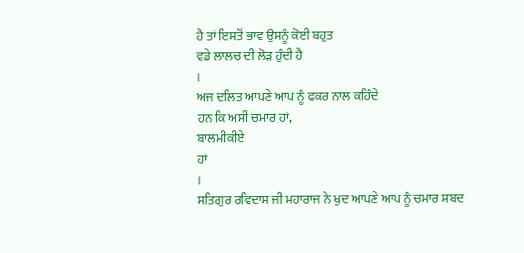ਹੈ ਤਾਂ ਇਸਤੋਂ ਭਾਵ ਉਸਨੂੰ ਕੋਈ ਬਹੁਤ
ਵਡੇ ਲਾਲਚ ਦੀ ਲੋੜ ਹੁੰਦੀ ਹੈ
।
ਅਜ ਦਲਿਤ ਆਪਣੇ ਆਪ ਨੂੰ ਫਕਰ ਨਾਲ ਕਹਿੰਦੇ
ਹਨ ਕਿ ਅਸੀਂ ਚਮਾਰ ਹਾਂ,
ਬਾਲਮੀਕੀਏ
ਹਾਂ
।
ਸਤਿਗੁਰ ਰਵਿਦਾਸ ਜੀ ਮਹਾਰਾਜ ਨੇ ਖੁਦ ਆਪਣੇ ਆਪ ਨੂੰ ਚਮਾਰ ਸ਼ਬਦ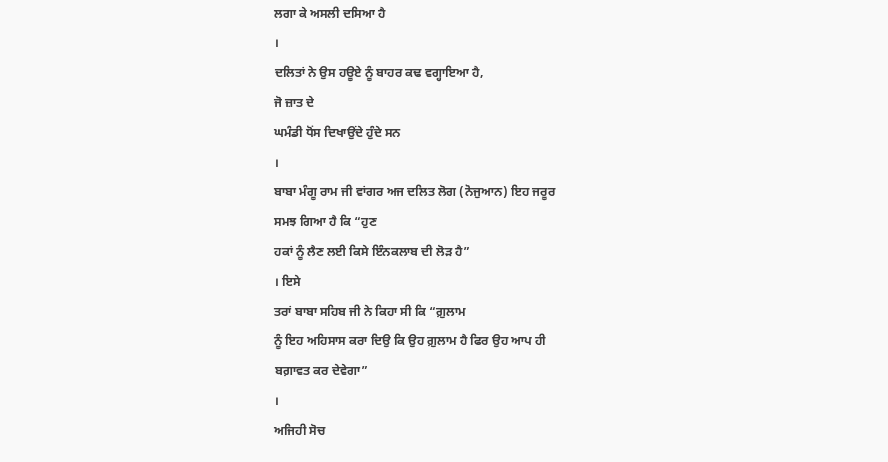ਲਗਾ ਕੇ ਅਸਲੀ ਦਸਿਆ ਹੈ
।
ਦਲਿਤਾਂ ਨੇ ਉਸ ਹਊਏ ਨੂੰ ਬਾਹਰ ਕਢ ਵਗ੍ਹਾਇਆ ਹੈ,
ਜੋ ਜ਼ਾਤ ਦੇ
ਘਮੰਡੀ ਧੋਂਸ ਦਿਖਾਉਂਦੇ ਹੁੰਦੇ ਸਨ
।
ਬਾਬਾ ਮੰਗੂ ਰਾਮ ਜੀ ਵਾਂਗਰ ਅਜ ਦਲਿਤ ਲੋਗ (ਨੋਜੁਆਨ) ਇਹ ਜਰੂਰ
ਸਮਝ ਗਿਆ ਹੈ ਕਿ “ਹੁਣ
ਹਕਾਂ ਨੂੰ ਲੈਣ ਲਈ ਕਿਸੇ ਇੰਨਕਲਾਬ ਦੀ ਲੋੜ ਹੈ”
। ਇਸੇ
ਤਰਾਂ ਬਾਬਾ ਸਹਿਬ ਜੀ ਨੇ ਕਿਹਾ ਸੀ ਕਿ “ਗ਼ੁਲਾਮ
ਨੂੰ ਇਹ ਅਹਿਸਾਸ ਕਰਾ ਦਿਉ ਕਿ ਉਹ ਗ਼ੁਲਾਮ ਹੈ ਫਿਰ ਉਹ ਆਪ ਹੀ
ਬਗ਼ਾਵਤ ਕਰ ਦੇਵੇਗਾ”
।
ਅਜਿਹੀ ਸੋਚ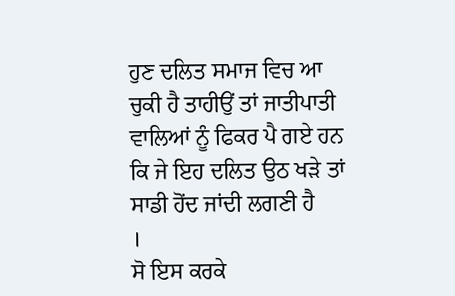ਹੁਣ ਦਲਿਤ ਸਮਾਜ ਵਿਚ ਆ ਚੁਕੀ ਹੈ ਤਾਹੀਉਂ ਤਾਂ ਜਾਤੀਪਾਤੀ
ਵਾਲਿਆਂ ਨੂੰ ਫਿਕਰ ਪੈ ਗਏ ਹਨ ਕਿ ਜੇ ਇਹ ਦਲਿਤ ਉਠ ਖੜੇ ਤਾਂ
ਸਾਡੀ ਹੋਂਦ ਜਾਂਦੀ ਲਗਣੀ ਹੈ
।
ਸੋ ਇਸ ਕਰਕੇ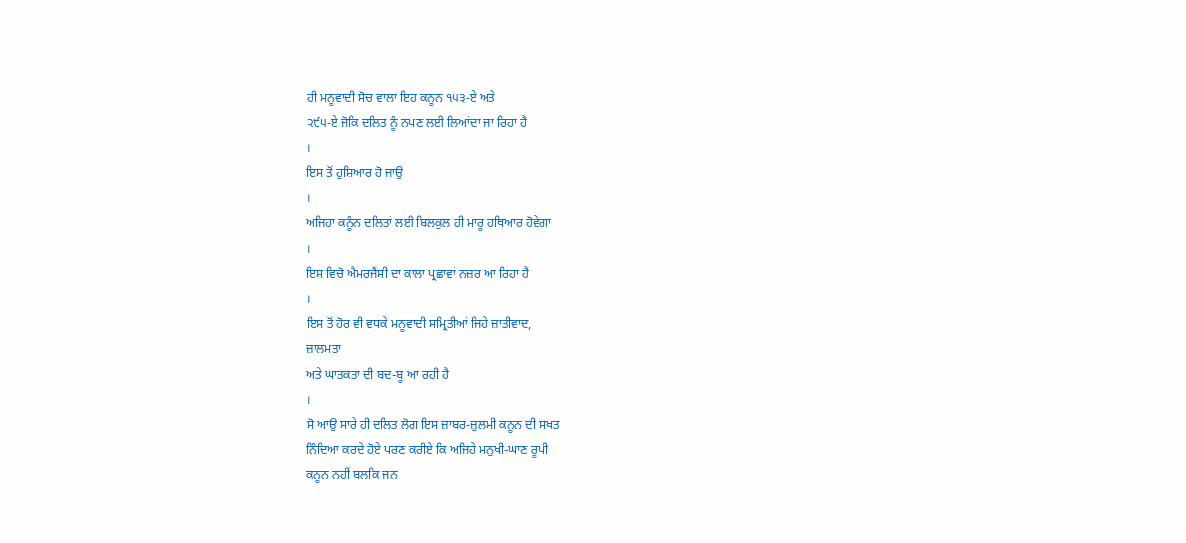ਹੀ ਮਨੂਵਾਦੀ ਸੋਚ ਵਾਲਾ ਇਹ ਕਨੂਨ ੧੫੩-ਏ ਅਤੇ
੨੯੫-ਏ ਜੋਕਿ ਦਲਿਤ ਨੂੰ ਨਪਣ ਲਈ ਲਿਆਂਦਾ ਜਾ ਰਿਹਾ ਹੈ
।
ਇਸ ਤੋਂ ਹੁਸ਼ਿਆਰ ਹੋ ਜਾਉ
।
ਅਜਿਹਾ ਕਨੂੰਨ ਦਲਿਤਾਂ ਲਈ ਬਿਲਕੁਲ ਹੀ ਮਾਰੂ ਹਥਿਆਰ ਹੋਵੇਗਾ
।
ਇਸ ਵਿਚੋ ਐਮਰਜੈਂਸੀ ਦਾ ਕਾਲਾ ਪ੍ਰਛਾਵਾਂ ਨਜ਼ਰ ਆ ਰਿਹਾ ਹੈ
।
ਇਸ ਤੋਂ ਹੋਰ ਵੀ ਵਧਕੇ ਮਨੂਵਾਦੀ ਸਮ੍ਰਿਤੀਆਂ ਜਿਹੇ ਜ਼ਾਤੀਵਾਦ,
ਜ਼ਾਲਮਤਾ
ਅਤੇ ਘਾਤਕਤਾ ਦੀ ਬਦ-ਬੂ ਆ ਰਹੀ ਹੈ
।
ਸੋ ਆਉ ਸਾਰੇ ਹੀ ਦਲਿਤ ਲੋਗ ਇਸ ਜ਼ਾਬਰ-ਜ਼ੁਲਮੀ ਕਨੂਨ ਦੀ ਸਖਤ
ਨਿੰਦਿਆ ਕਰਦੇ ਹੋਏ ਪਰਣ ਕਰੀਏ ਕਿ ਅਜਿਹੇ ਮਨੁਖੀ-ਘਾਣ ਰੂਪੀ
ਕਨੂਨ ਨਹੀਂ ਬਲਕਿ ਜਨ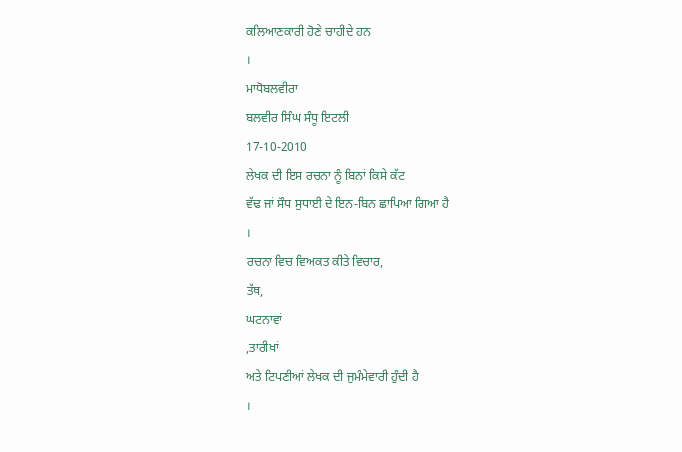ਕਲਿਆਣਕਾਰੀ ਹੋਣੇ ਚਾਹੀਦੇ ਹਨ
।
ਮਾਧੋਬਲਵੀਰਾ
ਬਲਵੀਰ ਸਿੰਘ ਸੰਧੂ ਇਟਲੀ
17-10-2010
ਲੇਖਕ ਦੀ ਇਸ ਰਚਨਾ ਨੂੰ ਬਿਨਾਂ ਕਿਸੇ ਕੱਟ
ਵੱਢ ਜਾਂ ਸੌਧ ਸੁਧਾਈ ਦੇ ਇਨ-ਬਿਨ ਛਾਪਿਆ ਗਿਆ ਹੈ
।
ਰਚਨਾ ਵਿਚ ਵਿਅਕਤ ਕੀਤੇ ਵਿਚਾਰ,
ਤੱਥ,
ਘਟਨਾਵਾਂ
,ਤਾਰੀਖਾਂ
ਅਤੇ ਟਿਪਣੀਆਂ ਲੇਖਕ ਦੀ ਜੁਮੰਮੇਵਾਰੀ ਹੁੰਦੀ ਹੈ
।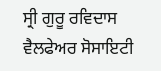ਸ੍ਰੀ ਗੁਰੂ ਰਵਿਦਾਸ ਵੈਲਫੇਅਰ ਸੋਸਾਇਟੀ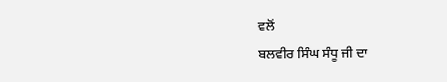ਵਲੋਂ
ਬਲਵੀਰ ਸਿੰਘ ਸੰਧੂ ਜੀ ਦਾ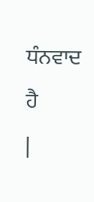ਧੰਨਵਾਦ ਹੈ
|